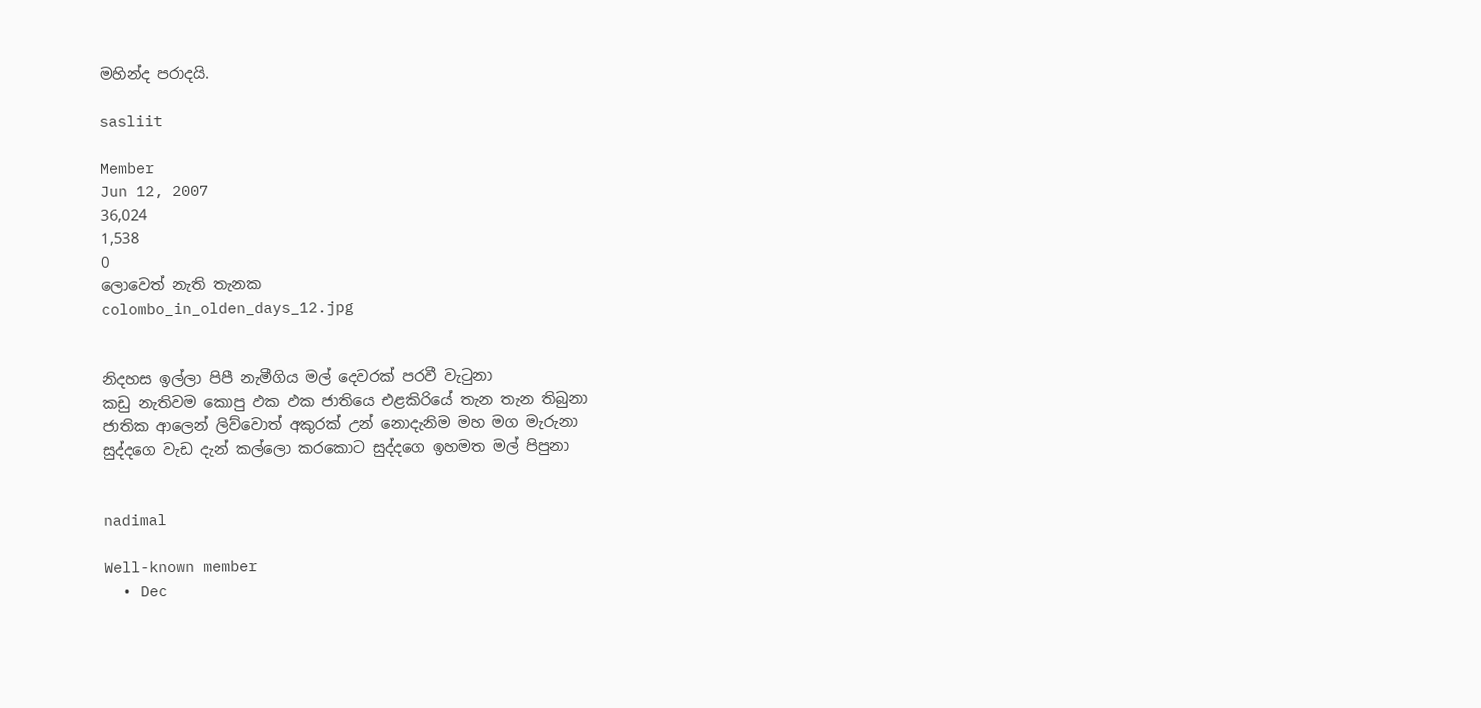මහින්ද පරාදයි.

sasliit

Member
Jun 12, 2007
36,024
1,538
0
ලොවෙත් නැති තැනක
colombo_in_olden_days_12.jpg


නිදහස ඉල්ලා පිපී නැමීගිය මල් දෙවරක් පරවී වැටුනා
කඩු නැතිවම කොපු ඵක ඵක ජාතියෙ එළකිරියේ තැන තැන තිබුනා
ජාතික ආලෙන් ලිව්වොත් අකුරක් උන්‍ නොදැනිම මහ මග මැරුනා
සුද්දගෙ වැඩ දැන් කල්ලො කරකොට සුද්දගෙ ඉහමත මල් පිපුනා


nadimal

Well-known member
  • Dec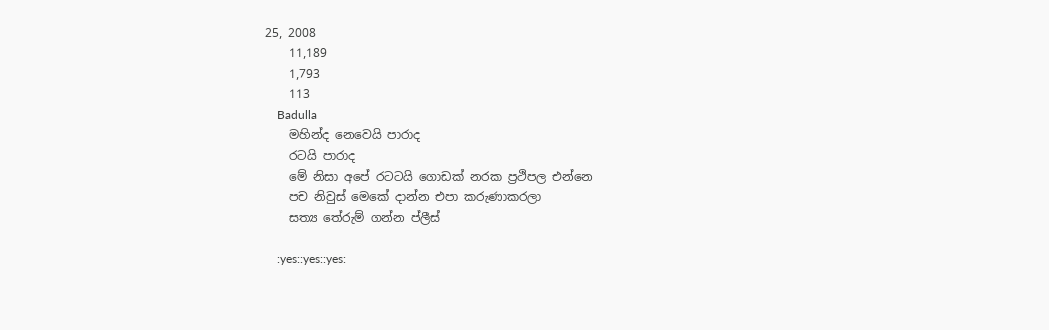25, 2008
    11,189
    1,793
    113
    Badulla
    මහින්ද නෙවෙයි පාරාද
    රටයි පාරාද
    මේ නිසා අපේ රටටයි ගොඩක් නරක ප්‍රථිපල එන්නෙ
    පච නිවුස් මෙකේ දාන්න එපා කරුණාකරලා
    සත්‍ය තේරුම් ගන්න ප්ලීස්

    :yes::yes::yes: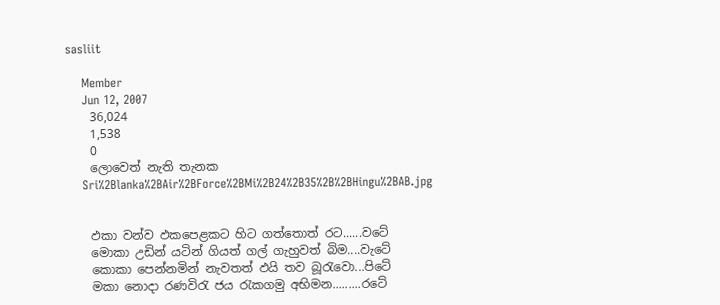sasliit

    Member
    Jun 12, 2007
    36,024
    1,538
    0
    ලොවෙත් නැති තැනක
    Sri%2Blanka%2BAir%2BForce%2BMi%2B24%2B35%2B%2BHingu%2BAB.jpg


    ඵකා වන්ව ඵකපෙළකට හිට ගත්තොත් රට......වටේ
    මොකා උඩින් යටින් ගියත් ගල් ගැහුවත් බිම....වැටේ
    කොකා පෙන්නමින් නැවතත් ඵයි තව බූරැවො...පිටේ
    මකා නොදා රණවිරැ ජය රැකගමු අභිමන.........රටේ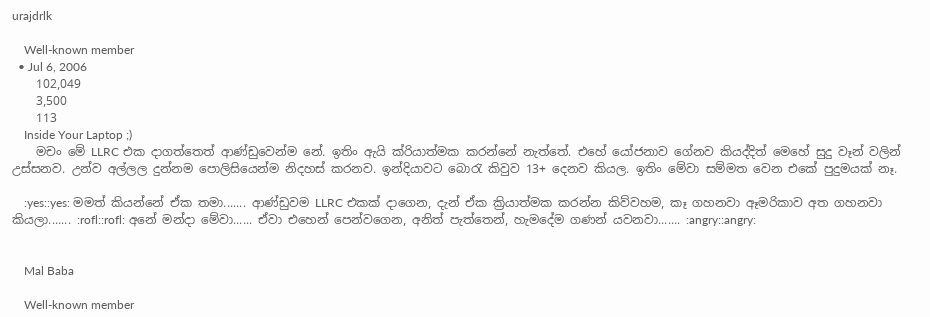urajdrlk

    Well-known member
  • Jul 6, 2006
    102,049
    3,500
    113
    Inside Your Laptop ;)
    මචං මේ LLRC එක දාගත්තෙත් ආණ්ඩුවෙන්ම නේ. ඉතිං ඇයි ක්රියාත්මක කරන්නේ නැත්තේ. එහේ යෝජනාව ගේනව කියද්දිත් මෙහේ සුදු වෑන් වලින් උස්සනව. උන්ව අල්ලල දුන්නම පොලිසියෙන්ම නිදහස් කරනව. ඉන්දියාවට බොරැ කිවුව 13+ දෙනව කියල. ඉතිං මේවා සම්මත වෙන එකේ පුදුමයක් නෑ.

    :yes::yes: මමත් කියන්නේ ඒක තමා....... ආණ්ඩුවම LLRC එකක් දාගෙන, දැන් ඒක ක්‍රියාත්මක කරන්න කිව්වහම, කෑ ගහනවා ඈමරිකාව අත ගහනවා කියලා....... :rofl::rofl: අනේ මන්දා මේවා...... ඒවා එහෙන් පෙන්වගෙන, අනිත් පැත්තෙන්, හැමදේම ගණන් යවනවා....... :angry::angry:


    Mal Baba

    Well-known member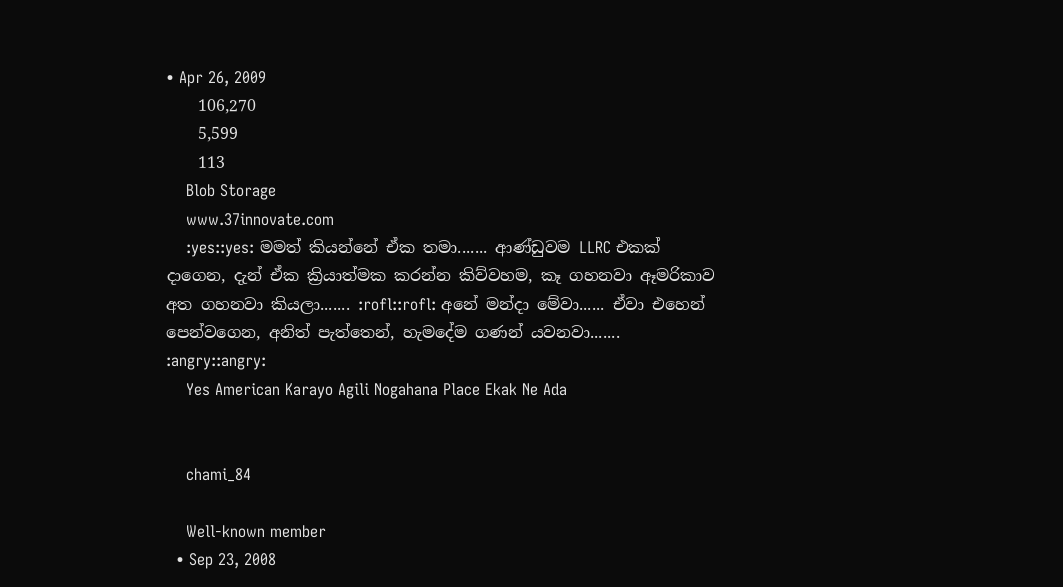• Apr 26, 2009
    106,270
    5,599
    113
    Blob Storage
    www.37innovate.com
    :yes::yes: මමත් කියන්නේ ඒක තමා....... ආණ්ඩුවම LLRC එකක් දාගෙන, දැන් ඒක ක්‍රියාත්මක කරන්න කිව්වහම, කෑ ගහනවා ඈමරිකාව අත ගහනවා කියලා....... :rofl::rofl: අනේ මන්දා මේවා...... ඒවා එහෙන් පෙන්වගෙන, අනිත් පැත්තෙන්, හැමදේම ගණන් යවනවා....... :angry::angry:
    Yes American Karayo Agili Nogahana Place Ekak Ne Ada


    chami_84

    Well-known member
  • Sep 23, 2008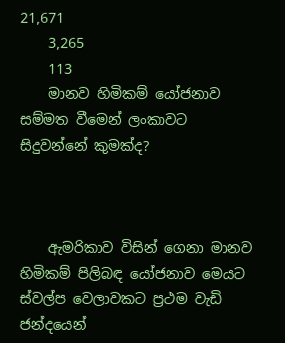21,671
    3,265
    113
    මානව හිමිකම් යෝජනාව සම්මත වීමෙන් ලංකාවට සිදුවන්නේ කුමක්ද?



    ඇමරිකාව විසින් ගෙනා මානව හිමිකම් පිලිබඳ යෝජනාව මෙයට ස්වල්ප වෙලාවකට ප්‍රථම වැඩි ජන්දයෙන්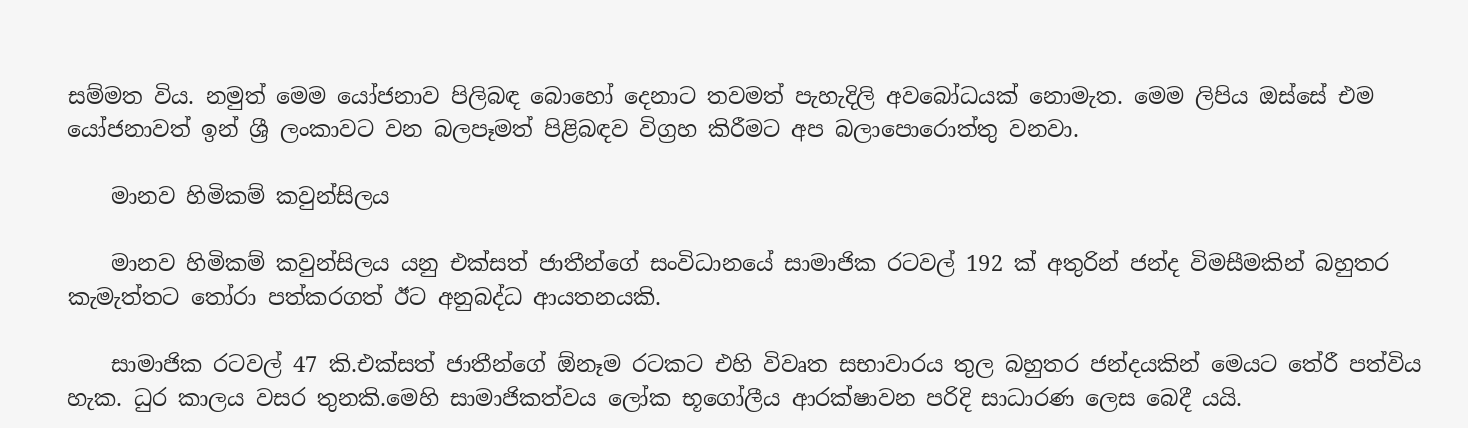සම්මත විය. නමුත් මෙම යෝජනාව පිලිබඳ බොහෝ දෙනාට තවමත් පැහැදිලි අවබෝධයක් නොමැත. මෙම ලිපිය ඔස්සේ එම යෝජනාවත් ඉන් ශ්‍රී ලංකාවට වන බලපෑමත් පිළිබඳව විග්‍රහ කිරීමට අප බලාපොරොත්තු වනවා.

    මානව හිමිකම් කවුන්සිලය

    මානව හිමිකම් කවුන්සිලය යනු එක්සත් ජාතීන්ගේ සංවිධානයේ සාමාජික රටවල් 192 ක් අතුරින් ජන්ද විමසීමකින් බහුතර කැමැත්තට තෝරා පත්කරගත් ඊට අනුබද්ධ ආයතනයකි.

    සාමාජික රටවල් 47 කි.එක්සත් ජාතීන්ගේ ඕනෑම රටකට එහි විවෘත සභාවාරය තුල බහුතර ජන්දයකින් මෙයට තේරී පත්විය හැක. ධුර කාලය වසර තුනකි.මෙහි සාමාජිකත්වය ලෝක භූගෝලීය ආරක්ෂාවන පරිදි සාධාරණ ලෙස බෙදී යයි.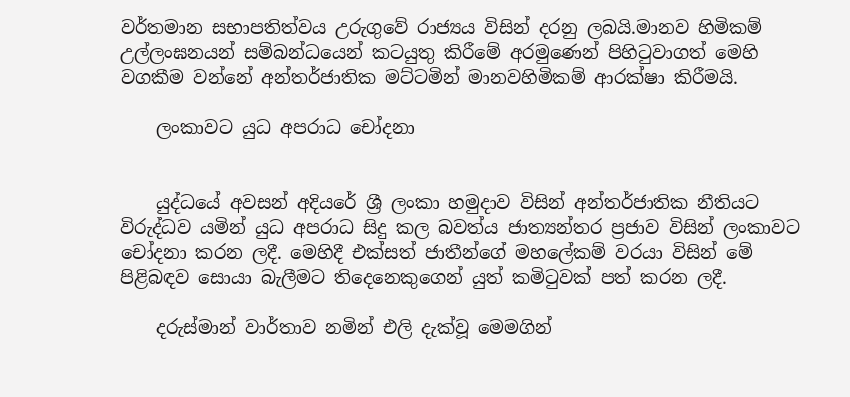වර්තමාන සභාපතිත්වය උරුගුවේ රාජ්‍යය විසින් දරනු ලබයි.මානව හිමිකම් උල්ලංඝනයන් සම්බන්ධයෙන් කටයුතු කිරීමේ අරමුණෙන් පිහිටුවාගත් මෙහි වගකීම වන්නේ අන්තර්ජාතික මට්ටමින් මානවහිමිකම් ආරක්ෂා කිරීමයි.

    ලංකාවට යුධ අපරාධ චෝදනා


    යුද්ධයේ අවසන් අදියරේ ශ්‍රී ලංකා හමුදාව විසින් අන්තර්ජාතික නීතියට විරුද්ධව යමින් යුධ අපරාධ සිදු කල බවත්ය ජාත්‍යන්තර ප්‍රජාව විසින් ලංකාවට චෝදනා කරන ලදී. මෙහිදී එක්සත් ජාතීන්ගේ මහලේකම් වරයා විසින් මේ පිළිබඳව සොයා බැලීමට තිදෙනෙකුගෙන් යුත් කමිටුවක් පත් කරන ලදී.

    දරුස්මාන් වාර්තාව නමින් එලි දැක්වූ මෙමගින්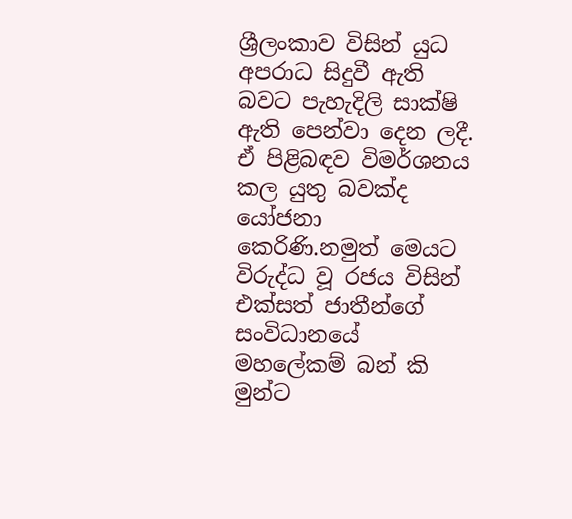ශ්‍රීලංකාව විසින් යුධ අපරාධ සිදුවී ඇති බවට පැහැදිලි සාක්ෂි ඇති පෙන්වා දෙන ලදී. ඒ පිළිබඳව විමර්ශනය කල යුතු බවක්ද යෝජනා කෙරිණි.නමුත් මෙයට විරුද්ධ වූ රජය විසින් එක්සත් ජාතීන්ගේ සංවිධානයේ මහලේකම් බන් කි මුන්ට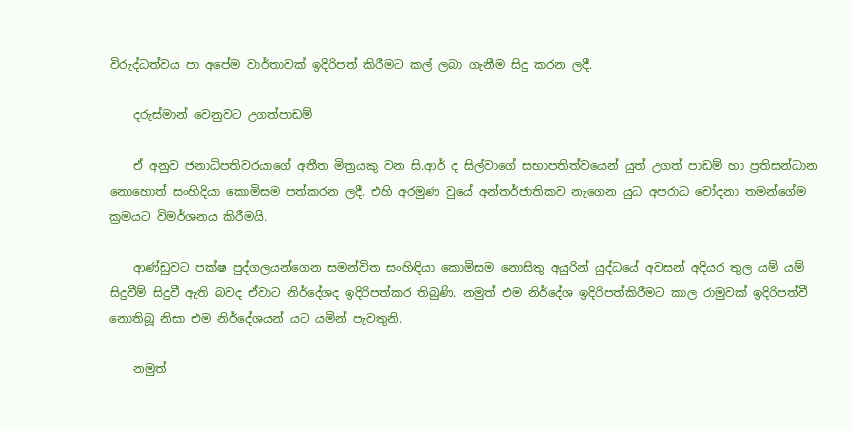විරුද්ධත්වය පා අපේම වාර්තාවක් ඉදිරිපත් කිරීමට කල් ලබා ගැනීම සිදු කරන ලදී.

    දරුස්මාන් වෙනුවට උගත්පාඩම්

    ඒ අනුව ජනාධිපතිවරයාගේ අතීත මිත්‍රයකු වන සි.ආර් ද සිල්වාගේ සභාපතිත්වයෙන් යුත් උගත් පාඩම් හා ප්‍රතිසන්ධාන නොහොත් සංහිදියා කොමිසම පත්කරන ලදී. එහි අරමුණ වුයේ අන්තර්ජාතිකව නැගෙන යුධ අපරාධ චෝදනා තමන්ගේම ක්‍රමයට විමර්ශනය කිරීමයි.

    ආණ්ඩුවට පක්ෂ පුද්ගලයන්ගෙන සමන්විත සංහිඳියා කොමිසම නොසිතු අයුරින් යුද්ධයේ අවසන් අදියර තුල යම් යම් සිදුවීම් සිදුවී ඇති බවද ඒවාට නිර්දේශද ඉදිරිපත්කර තිබුණි. නමුත් එම නිර්දේශ ඉදිරිපත්කිරීමට කාල රාමුවක් ඉදිරිපත්වී නොතිබූ නිසා එම නිර්දේශයන් යට යමින් පැවතුනි.

    නමුත්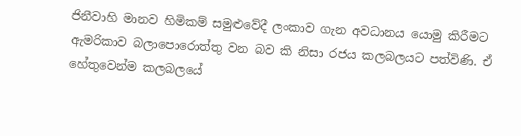ජිනීවාහි මානව හිමිකම් සමුළුවේදී ලංකාව ගැන අවධානය යොමු කිරීමට ඇමරිකාව බලාපොරොත්තු වන බව කි නිසා රජය කලබලයට පත්විණි. ඒ හේතුවෙන්ම කලබලයේ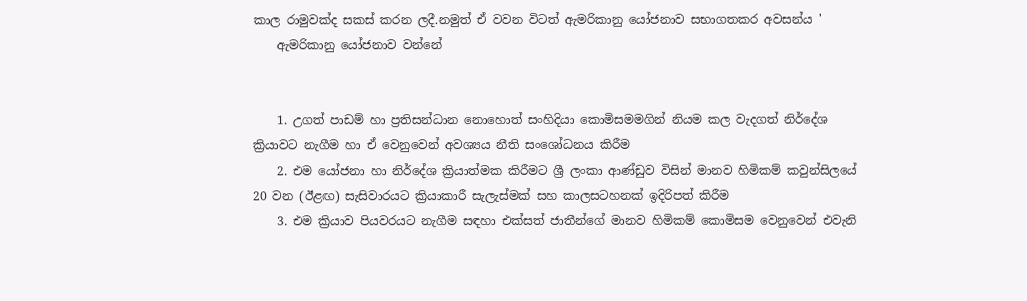කාල රාමුවක්ද සකස් කරන ලදී.නමුත් ඒ වවන විටත් ඇමරිකානු යෝජනාව සභාගතකර අවසන්ය '
    ඇමරිකානු යෝජනාව වන්නේ


    1. උගත් පාඩම් හා ප්‍රතිසන්ධාන නොහොත් සංහිදියා කොමිසමමගින් නියම කල වැදගත් නිර්දේශ ක්‍රියාවට නැගීම හා ඒ වෙනුවෙන් අවශ්‍යය නීති සංශෝධනය කිරීම
    2. එම යෝජනා හා නිර්දේශ ක්‍රියාත්මක කිරීමට ශ්‍රී ලංකා ආණ්ඩුව විසින් මානව හිමිකම් කවුන්සිලයේ 20 වන (ඊළඟ) සැසිවාරයට ක්‍රියාකාරී සැලැස්මක් සහ කාලසටහනක් ඉදිරිපත් කිරීම
    3. එම ක්‍රියාව පියවරයට නැගීම සඳහා එක්සත් ජාතීන්ගේ මානව හිමිකම් කොමිසම වෙනුවෙන් එවැනි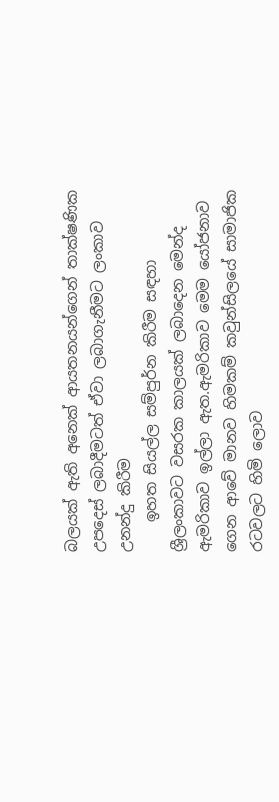බලයක් ඇති අනෙක් ආයතනයන්ගෙන් තාක්ෂණික උපදෙස් ලබාදීමටත් ඒවා ලබාගැනීමට ලංකාව උනන්දු කිරීම
    ඉහත සියල්ල සම්පුර්න කිරීම සඳහා ශ්‍රීලංකාවට වසරක කාලයක් ලබාදෙන මෙන්ද ඇමරිකාව ඉල්ලා ඇත.ඇමරිකාව මෙම යෝජනාව ගෙන ආවේ මානව හිමකම් කවුන්සිලයේ සාමාජික රටවලට හිමි ලොව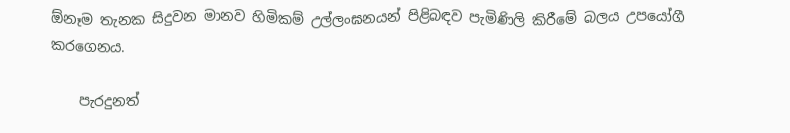ඕනෑම තැනක සිදුවන මානව හිමිකම් උල්ලංඝනයන් පිළිබඳව පැමිණිලි කිරීමේ බලය උපයෝගී කරගෙනය.

    පැරදුනත්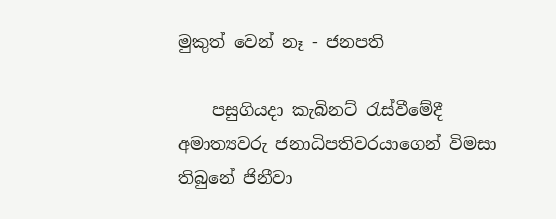මුකුත් වෙන් නෑ - ජනපති

    පසුගියදා කැබිනට් රැස්වීමේදී අමාත්‍යවරු ජනාධිපතිවරයාගෙන් විමසා තිබුනේ ජිනීවා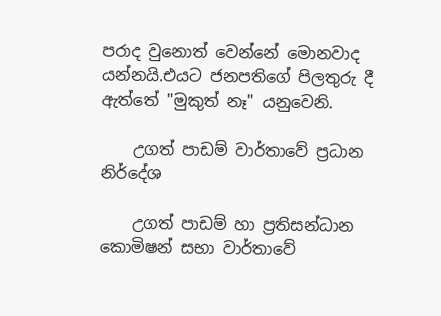පරාද වුනොත් වෙන්නේ මොනවාද යන්නයි.එයට ජනපතිගේ පිලතුරු දී ඇත්තේ "මුකුත් නෑ" යනුවෙනි.

    උගත් පාඩම් වාර්තාවේ ප්‍රධාන නිර්දේශ

    උගත් පාඩම් හා ප්‍රතිසන්ධාන කොමිෂන් සභා වාර්තාවේ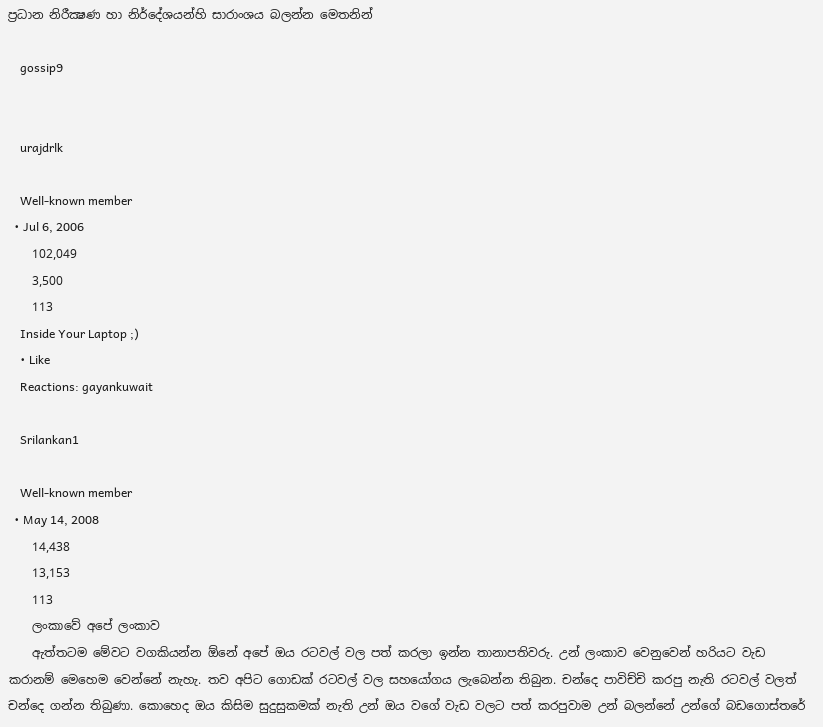ප්‍රධාන නිරීක්‍ෂණ හා නිර්දේශයන්හි සාරාංශය බලන්න මෙතනින්

    gossip9


    urajdrlk

    Well-known member
  • Jul 6, 2006
    102,049
    3,500
    113
    Inside Your Laptop ;)
    • Like
    Reactions: gayankuwait

    Srilankan1

    Well-known member
  • May 14, 2008
    14,438
    13,153
    113
    ලංකාවේ අපේ ලංකාව
    ඇත්තටම මේවට වගකියන්න ඕනේ අපේ ඔය රටවල් වල පත් කරලා ඉන්න තානාපතිවරු. උන් ලංකාව වෙනුවෙන් හරියට වැඩ කරානම් මෙහෙම වෙන්නේ නැහැ. තව අපිට ගොඩක් රටවල් වල සහයෝගය ලැබෙන්න තිබුන. චන්දෙ පාවිච්චි කරපු නැති රටවල් වලත් චන්දෙ ගන්න තිබුණා. කොහෙද ඔය කිසිම සුදුසුකමක් නැති උන් ඔය වගේ වැඩ වලට පත් කරපුවාම උන් බලන්නේ උන්ගේ බඩගොස්තරේ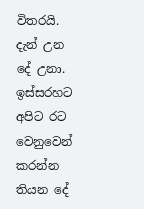විතරයි. දැන් උන දේ උනා. ඉස්සරහට අපිට රට වෙනුවෙන් කරන්න තියන දේ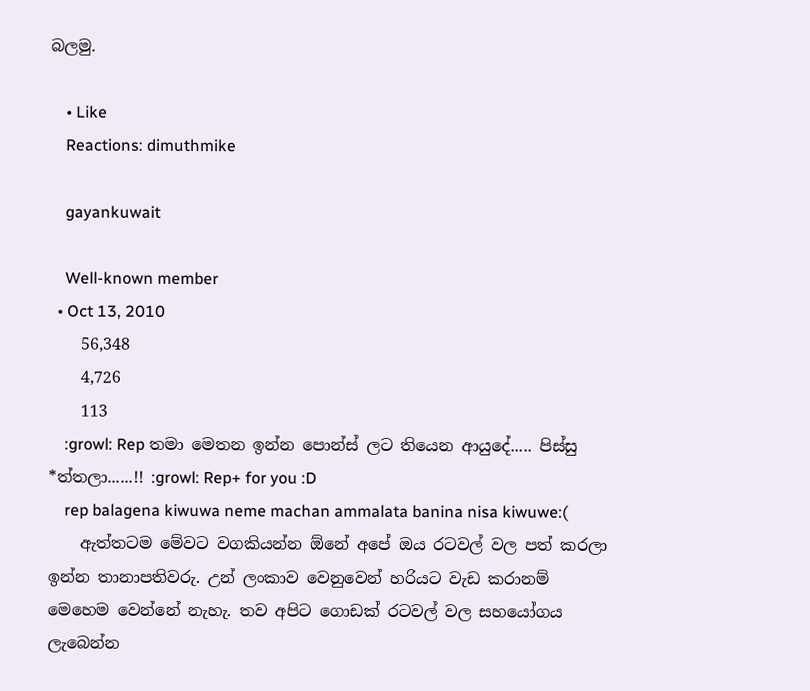බලමු.

    • Like
    Reactions: dimuthmike

    gayankuwait

    Well-known member
  • Oct 13, 2010
    56,348
    4,726
    113
    :growl: Rep තමා මෙතන ඉන්න පොන්ස් ලට තියෙන ආයුදේ..... පිස්සු *ත්තලා......!! :growl: Rep+ for you :D
    rep balagena kiwuwa neme machan ammalata banina nisa kiwuwe:(
    ඇත්තටම මේවට වගකියන්න ඕනේ අපේ ඔය රටවල් වල පත් කරලා ඉන්න තානාපතිවරු. උන් ලංකාව වෙනුවෙන් හරියට වැඩ කරානම් මෙහෙම වෙන්නේ නැහැ. තව අපිට ගොඩක් රටවල් වල සහයෝගය ලැබෙන්න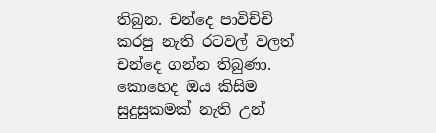තිබුන. චන්දෙ පාවිච්චි කරපු නැති රටවල් වලත් චන්දෙ ගන්න තිබුණා. කොහෙද ඔය කිසිම සුදුසුකමක් නැති උන්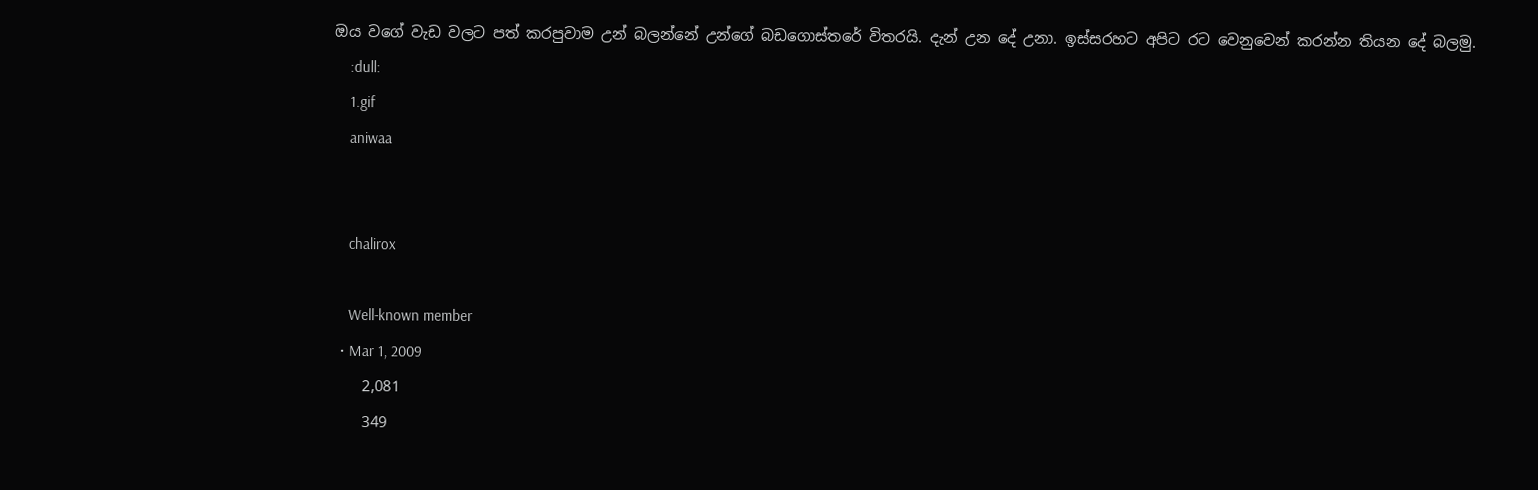ඔය වගේ වැඩ වලට පත් කරපුවාම උන් බලන්නේ උන්ගේ බඩගොස්තරේ විතරයි. දැන් උන දේ උනා. ඉස්සරහට අපිට රට වෙනුවෙන් කරන්න තියන දේ බලමු.
    :dull:
    1.gif
    aniwaa


    chalirox

    Well-known member
  • Mar 1, 2009
    2,081
    349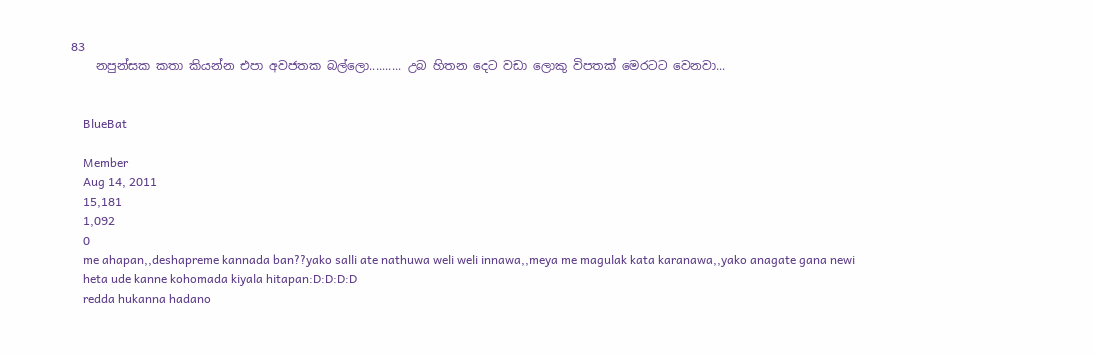83
    නපුන්සක කතා කියන්න එපා අවජතක බල්ලො.......... උබ හිතන දෙට වඩා ලොකු විපතක් මෙරටට වෙනවා...


    BlueBat

    Member
    Aug 14, 2011
    15,181
    1,092
    0
    me ahapan,,deshapreme kannada ban??yako salli ate nathuwa weli weli innawa,,meya me magulak kata karanawa,,yako anagate gana newi
    heta ude kanne kohomada kiyala hitapan:D:D:D:D
    redda hukanna hadano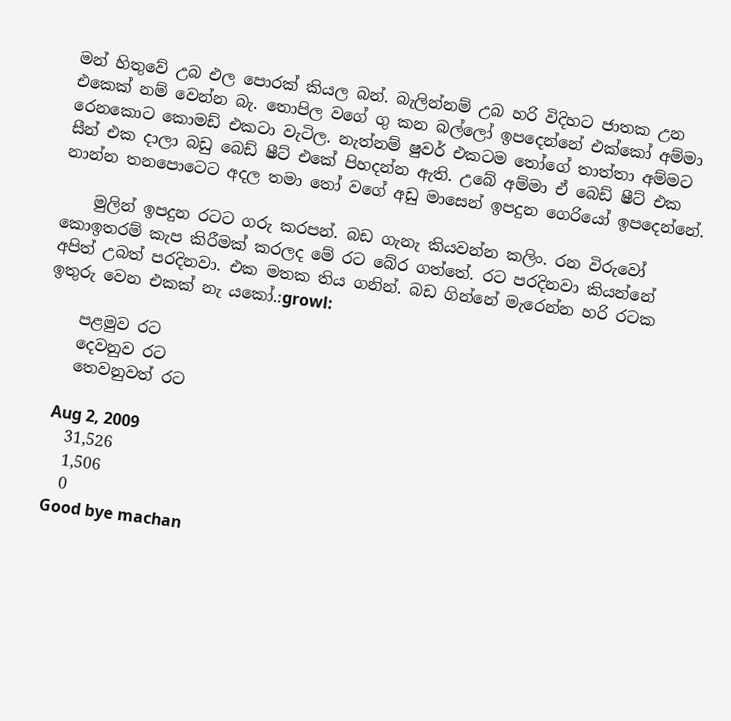මන් හිතුවේ උබ එල පොරක් කියල බන්. බැලින්නම් උබ හරි විදිහට ජාතක උන එකෙක් නම් වෙන්න බැ. තොපිල වගේ ගු කන බල්ලෝ ඉපදෙන්නේ එක්කෝ අම්මා රෙනකොට කොමඩ් එකටා වැටිල. නැත්නම් ෂුවර් එකටම තෝගේ තාත්තා අම්මට සීන් එක දාලා බඩු බෙඩ් ෂීට් එකේ පිහදන්න ඇති. උබේ අම්මා ඒ බෙඩ් ෂීට් එක නාන්න තනපොටෙට අදල තමා තෝ වගේ අඩු මාසෙන් ඉපදුන ගෙරියෝ ඉපදෙන්නේ.

    මුලින් ඉපදුන රටට ගරු කරපන්. බඩ ගැනැ කියවන්න කලිං. රන විරුවෝ කොඉතරම් කැප කිරීමක් කරලද මේ රට බේර ගත්තේ. රට පරදිනවා කියන්නේ අපිත් උබත් පරදිනවා. එක මතක තිය ගනින්. බඩ ගින්නේ මැරෙන්න හරි රටක ඉතුරු වෙන එකක් නැ යකෝ.:growl:

    පළමුව රට
    දෙවනුව රට
    තෙවනුවත් රට

    Aug 2, 2009
    31,526
    1,506
    0
    Good bye machan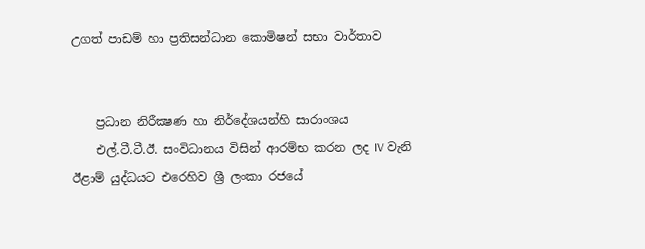උගත් පාඩම් හා ප්‍රතිසන්ධාන කොමිෂන් සභා වාර්තාව


    ප්‍රධාන නිරීක්‍ෂණ හා නිර්දේශයන්හි සාරාංශය
    එල්.ටී.ටී.ඊ. සංවිධානය විසින් ආරම්භ කරන ලද IV වැනි ඊළාම් යුද්ධයට එරෙහිව ශ්‍රී ලංකා රජයේ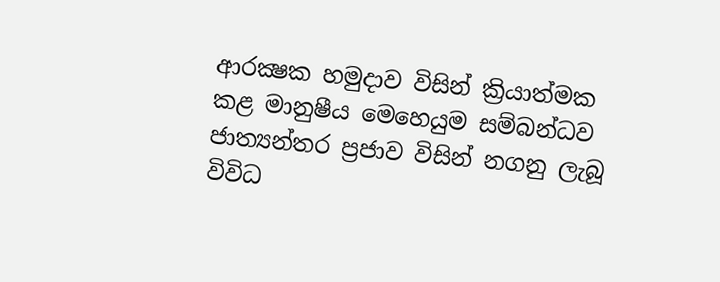ආරක්‍ෂක හමුදාව විසින් ක්‍රියාත්මක කළ මානුෂීය මෙහෙයුම සම්බන්ධව ජාත්‍යන්තර ප්‍රජාව විසින් නගනු ලැබූ විවිධ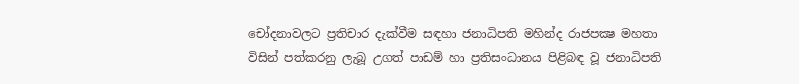චෝදනාවලට ප්‍රතිචාර දැක්‌වීම සඳහා ජනාධිපති මහින්ද රාජපක්‍ෂ මහතා විසින් පත්කරනු ලැබූ උගත් පාඩම් හා ප්‍රතිසංධානය පිළිබඳ වූ ජනාධිපති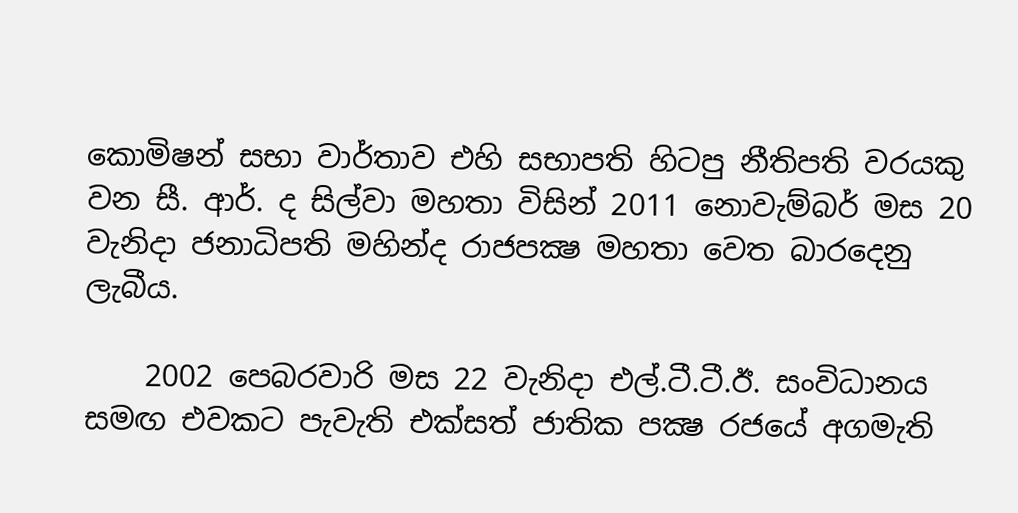කොමිෂන් සභා වාර්තාව එහි සභාපති හිටපු නීතිපති වරයකු වන සී. ආර්. ද සිල්වා මහතා විසින් 2011 නොවැම්බර් මස 20 වැනිදා ජනාධිපති මහින්ද රාජපක්‍ෂ මහතා වෙත බාරදෙනු ලැබීය.

    2002 පෙබරවාරි මස 22 වැනිදා එල්.ටී.ටී.ඊ. සංවිධානය සමඟ එවකට පැවැති එක්‌සත් ජාතික පක්‍ෂ රජයේ අගමැති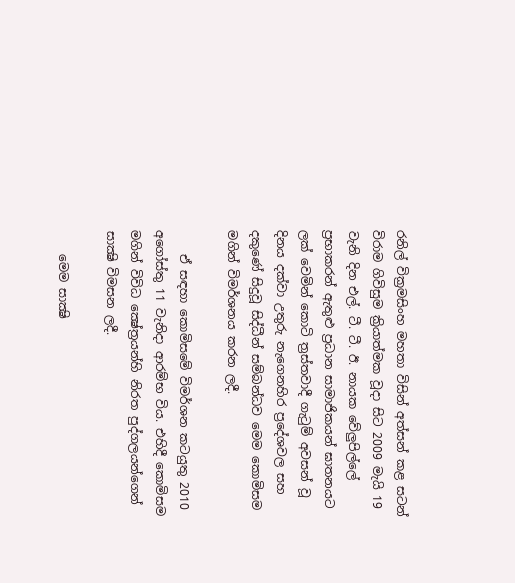රනිල් වික්‍රමසිංහ මහතා විසින් අත්සන් කළ සටන් විරාම ගිවිසුම ක්‍රියාත්මක වූදා සිට 2009 මැයි 19 වැනි දින එල්. ටී. ටී. ඊ. නායක වේලුපිල්ලේ ප්‍රභාකරන් ඇතුළු ප්‍රධාන සාමාජිකයන් ඝාතනයට ලක්‌ වෙමින් කොටි ත්‍රස්‌තවාදී ගැටුම් අවසන් වූ දිනය දක්‌වා උතුරු නැගෙනහිර ප්‍රදේශවල සහ දකුණේ සිදුවූ සිද්ධීන් සම්බන්ධව මෙම කොමිසම මගින් විමර්ශනය කරන ලදී.

    ඒ සඳහා කොමිසමේ විමර්ශන කටයුතු 2010 අගෝස්‌තු 11 වැනිදා ආරම්භ විය. එහිදී කොමිසම මගින් විවිධ ක්‍ෂේත්‍රයන්හි නිරත පුද්ගලයන්ගෙන් සාක්‍ෂි විමසන ලදී.

    මෙම සාක්‍ෂි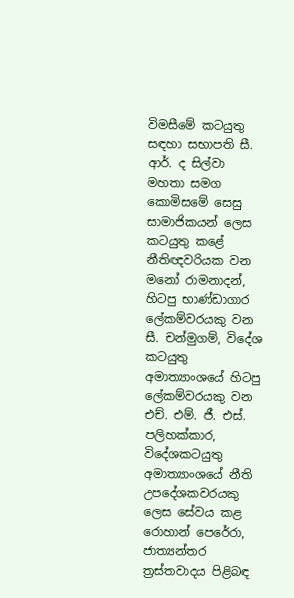විමසීමේ කටයුතු සඳහා සභාපති සී. ආර්. ද සිල්වා මහතා සමග කොමිසමේ සෙසු සාමාජිකයන් ලෙස කටයුතු කළේ නීතිඥවරියක වන මනෝ රාමනාදන්, හිටපු භාණ්‌ඩාගාර ලේකම්වරයකු වන සී. චන්මුගම්, විදේශ කටයුතු අමාත්‍යාංශයේ හිටපු ලේකම්වරයකු වන එච්. එම්. ජී. එස්‌. පලිහක්‌කාර, විදේශකටයුතු අමාත්‍යාංශයේ නීති උපදේශකවරයකු ලෙස සේවය කළ රොහාන් පෙරේරා, ජාත්‍යන්තර ත්‍රස්‌තවාදය පිළිබඳ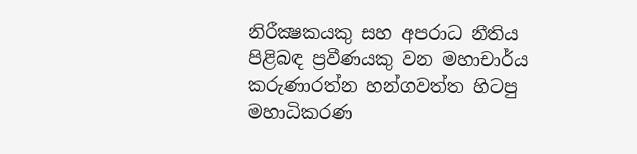නිරීක්‍ෂකයකු සහ අපරාධ නීතිය පිළිබඳ ප්‍රවීණයකු වන මහාචාර්ය කරුණාරත්න හන්ගවත්ත හිටපු මහාධිකරණ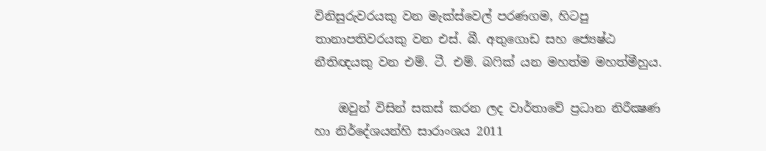විනිසුරුවරයකු වන මැක්‌ස්‌වෙල් පරණගම, හිටපු තානාපතිවරයකු වන එස්‌. බී. අතුගොඩ සහ ජ්‍යෙෂ්ඨ නීතිඥයකු වන එම්. ටී. එම්. බෆික්‌ යන මහත්ම මහත්මීහුය.

    ඔවුන් විසින් සකස්‌ කරන ලද වාර්තාවේ ප්‍රධාන නිරීක්‍ෂණ හා නිර්දේශයන්හි සාරාංශය 2011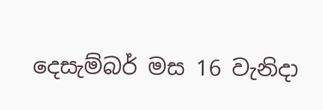දෙසැම්බර් මස 16 වැනිදා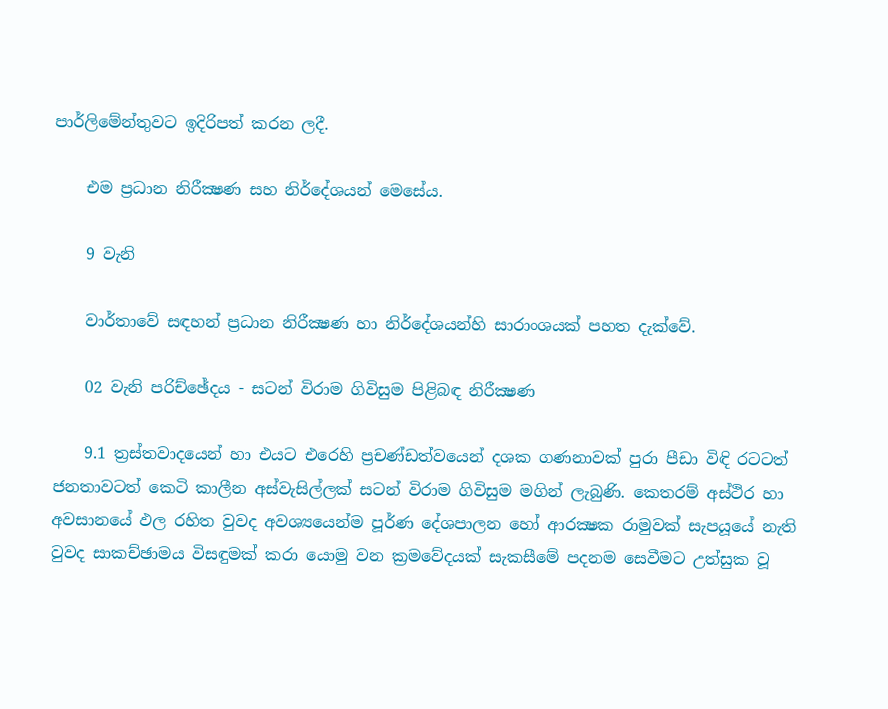පාර්ලිමේන්තුවට ඉදිරිපත් කරන ලදී.

    එම ප්‍රධාන නිරීක්‍ෂණ සහ නිර්දේශයන් මෙසේය.

    9 වැනි

    වාර්තාවේ සඳහන් ප්‍රධාන නිරීක්‍ෂණ හා නිර්දේශයන්හි සාරාංශයක්‌ පහත දැක්‌වේ.

    02 වැනි පරිච්ඡේදය - සටන් විරාම ගිවිසුම පිළිබඳ නිරීක්‍ෂණ

    9.1 ත්‍රස්‌තවාදයෙන් හා එයට එරෙහි ප්‍රචණ්‌ඩත්වයෙන් දශක ගණනාවක්‌ පුරා පීඩා විඳි රටටත් ජනතාවටත් කෙටි කාලීන අස්‌වැසිල්ලක්‌ සටන් විරාම ගිවිසුම මගින් ලැබුණි. කෙතරම් අස්‌ථිර හා අවසානයේ ඵල රහිත වුවද අවශ්‍යයෙන්ම පූර්ණ දේශපාලන හෝ ආරක්‍ෂක රාමුවක්‌ සැපයූයේ නැති වුවද සාකච්ඡාමය විසඳුමක්‌ කරා යොමු වන ක්‍රමවේදයක්‌ සැකසීමේ පදනම සෙවීමට උත්සුක වූ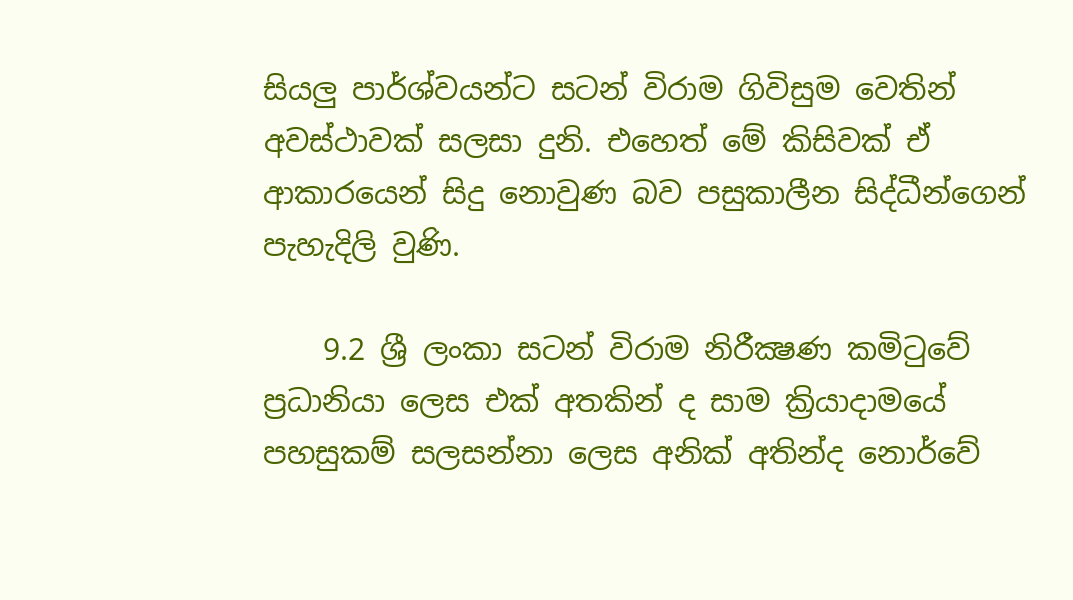සියලු පාර්ශ්වයන්ට සටන් විරාම ගිවිසුම වෙතින් අවස්‌ථාවක්‌ සලසා දුනි. එහෙත් මේ කිසිවක්‌ ඒ ආකාරයෙන් සිදු නොවුණ බව පසුකාලීන සිද්ධීන්ගෙන් පැහැදිලි වුණි.

    9.2 ශ්‍රී ලංකා සටන් විරාම නිරීක්‍ෂණ කමිටුවේ ප්‍රධානියා ලෙස එක්‌ අතකින් ද සාම ක්‍රියාදාමයේ පහසුකම් සලසන්නා ලෙස අනික්‌ අතින්ද නොර්වේ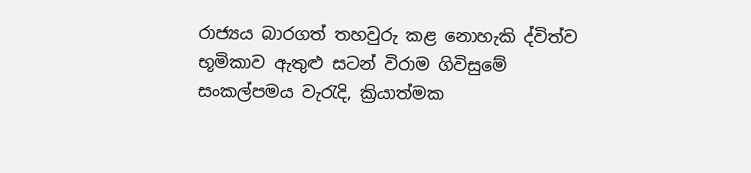රාජ්‍යය බාරගත් තහවුරු කළ නොහැකි ද්විත්ව භූමිකාව ඇතුළු සටන් විරාම ගිවිසුමේ සංකල්පමය වැරැදි, ක්‍රියාත්මක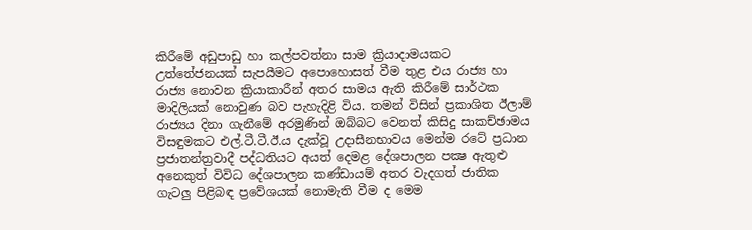කිරීමේ අඩුපාඩු හා කල්පවත්නා සාම ක්‍රියාදාමයකට උත්තේජනයක්‌ සැපයීමට අපොහොසත් වීම තුළ එය රාජ්‍ය හා රාජ්‍ය නොවන ක්‍රියාකාරීන් අතර සාමය ඇති කිරීමේ සාර්ථක මාදිලියක්‌ නොවුණ බව පැහැදිළි විය. තමන් විසින් ප්‍රකාශිත ඊලාම් රාජ්‍යය දිනා ගැනීමේ අරමුණින් ඔබ්බට වෙනත් කිසිදු සාකච්ඡාමය විසඳුමකට එල්.ටී.ටී.ඊ.ය දැක්‌වූ උදාසීනභාවය මෙන්ම රටේ ප්‍රධාන ප්‍රජාතන්ත්‍රවාදී පද්ධතියට අයත් දෙමළ දේශපාලන පක්‍ෂ ඇතුළු අනෙකුත් විවිධ දේශපාලන කණ්‌ඩායම් අතර වැදගත් ජාතික ගැටලු පිළිබඳ ප්‍රවේශයක්‌ නොමැති වීම ද මෙම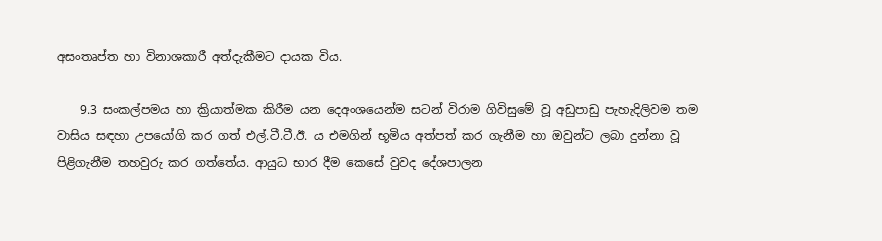අසංතෘප්ත හා විනාශකාරී අත්දැකීමට දායක විය.

    9.3 සංකල්පමය හා ක්‍රියාත්මක කිරීම යන දෙඅංශයෙන්ම සටන් විරාම ගිවිසුමේ වූ අඩුපාඩු පැහැදිලිවම තම වාසිය සඳහා උපයෝගි කර ගත් එල්.ටී.ටී.ඊ. ය එමගින් භූමිය අත්පත් කර ගැනීම හා ඔවුන්ට ලබා දුන්නා වූ පිළිගැනීම තහවුරු කර ගත්තේය. ආයුධ භාර දීම කෙසේ වුවද දේශපාලන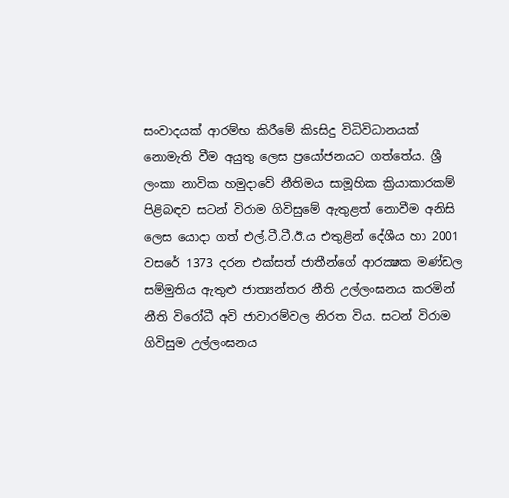සංවාදයක්‌ ආරම්භ කිරීමේ කිsසිදු විධිවිධානයක්‌ නොමැති වීම අයුතු ලෙස ප්‍රයෝජනයට ගත්තේය. ශ්‍රී ලංකා නාවික හමුදාවේ නීතිමය සාමූහික ක්‍රියාකාරකම් පිළිබඳව සටන් විරාම ගිවිසුමේ ඇතුළත් නොවීම අනිසි ලෙස යොදා ගත් එල්.ටී.ටී.ඊ.ය එතුළින් දේශීය හා 2001 වසරේ 1373 දරන එක්‌සත් ජාතීන්ගේ ආරක්‍ෂක මණ්‌ඩල සම්මුතිය ඇතුළු ජාත්‍යන්තර නීති උල්ලංඝනය කරමින් නීති විරෝධී අවි ජාවාරම්වල නිරත විය. සටන් විරාම ගිවිසුම උල්ලංඝනය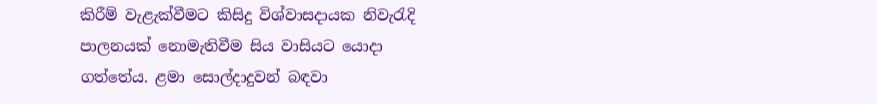කිරීම් වැළැක්‌වීමට කිසිදු විශ්වාසදායක නිවැරැදි පාලනයක්‌ නොමැතිවීම සිය වාසියට යොදා ගත්තේය. ළමා සොල්දාදුවන් බඳවා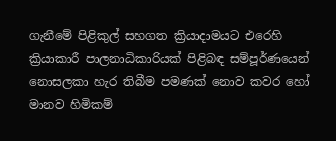ගැනීමේ පිළිකුල් සහගත ක්‍රියාදාමයට එරෙහි ක්‍රියාකාරී පාලනාධිකාරියක්‌ පිළිබඳ සම්පූර්ණයෙන් නොසලකා හැර තිබීම පමණක්‌ නොව කවර හෝ මානව හිමිකම්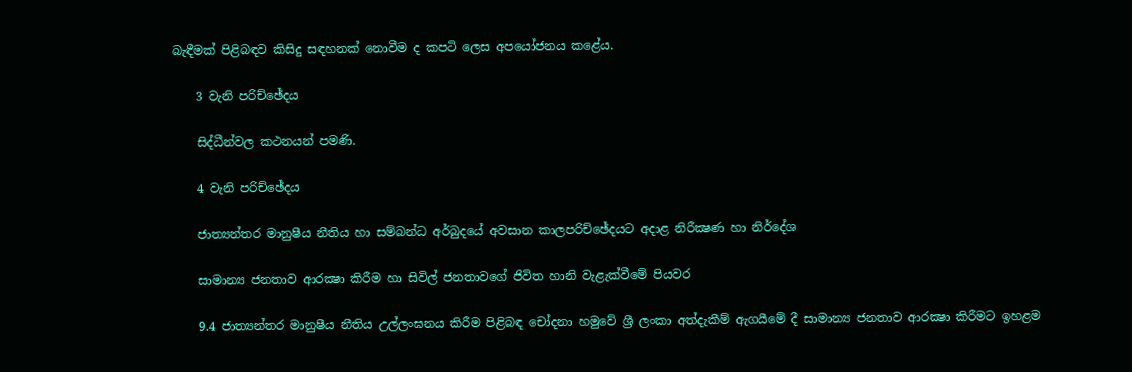බැඳීමක්‌ පිළිබඳව කිසිදු සඳහනක්‌ නොවීම ද කපටි ලෙස අපයෝජනය කළේය.

    3 වැනි පරිච්ඡේදය

    සිද්ධීන්වල කථනයන් පමණි.

    4 වැනි පරිච්ඡේදය

    ජාත්‍යන්තර මානුෂීය නීතිය හා සම්බන්ධ අර්බුදයේ අවසාන කාලපරිච්ඡේදයට අදාළ නිරීක්‍ෂණ හා නිර්දේශ

    සාමාන්‍ය ජනතාව ආරක්‍ෂා කිරීම හා සිවිල් ජනතාවගේ ජිවිත හානි වැළැක්‌වීමේ පියවර

    9.4 ජාත්‍යන්තර මානුෂීය නීතිය උල්ලංඝනය කිරීම පිළිබඳ චෝදනා හමුවේ ශ්‍රී ලංකා අත්දැකීම් ඇගයීමේ දී සාමාන්‍ය ජනතාව ආරක්‍ෂා කිරීමට ඉහළම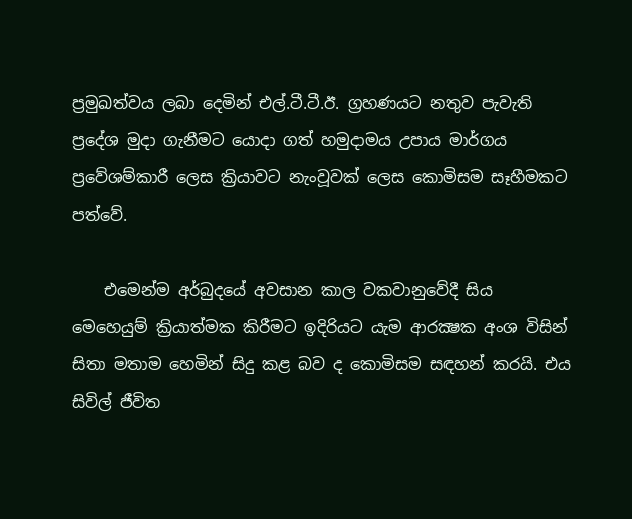ප්‍රමුඛත්වය ලබා දෙමින් එල්.ටී.ටී.ඊ. ග්‍රහණයට නතුව පැවැති ප්‍රදේශ මුදා ගැනීමට යොදා ගත් හමුදාමය උපාය මාර්ගය ප්‍රවේශම්කාරී ලෙස ක්‍රියාවට නැංවූවක්‌ ලෙස කොමිසම සෑහීමකට පත්වේ.

    එමෙන්ම අර්බුදයේ අවසාන කාල වකවානුවේදී සිය මෙහෙයුම් ක්‍රියාත්මක කිරීමට ඉදිරියට යැම ආරක්‍ෂක අංශ විසින් සිතා මතාම හෙමින් සිදු කළ බව ද කොමිසම සඳහන් කරයි. එය සිවිල් ජීවිත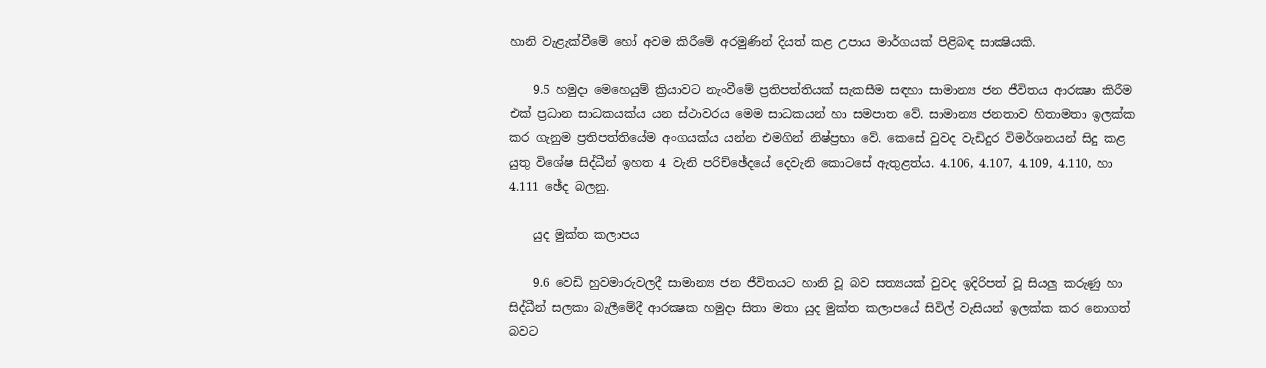හානි වැළැක්‌වීමේ හෝ අවම කිරීමේ අරමුණින් දියත් කළ උපාය මාර්ගයක්‌ පිළිබඳ සාක්‍ෂියකි.

    9.5 හමුදා මෙහෙයුම් ක්‍රියාවට නැංවීමේ ප්‍රතිපත්තියක්‌ සැකසීම සඳහා සාමාන්‍ය ජන ජීවිතය ආරක්‍ෂා කිරීම එක්‌ ප්‍රධාන සාධකයක්‌ය යන ස්‌ථාවරය මෙම සාධකයන් හා සමපාත වේ. සාමාන්‍ය ජනතාව හිතාමතා ඉලක්‌ක කර ගැනුම ප්‍රතිපත්තියේම අංගයක්‌ය යන්න එමගින් නිෂ්ප්‍රභා වේ. කෙසේ වුවද වැඩිදුර විමර්ශනයන් සිදු කළ යුතු විශේෂ සිද්ධීන් ඉහත 4 වැනි පරිච්ඡේදයේ දෙවැනි කොටසේ ඇතුළත්ය. 4.106, 4.107, 4.109, 4.110, හා 4.111 ඡේද බලනු.

    යුද මුක්‌ත කලාපය

    9.6 වෙඩි හුවමාරුවලදී සාමාන්‍ය ජන ජීවිතයට හානි වූ බව සත්‍යයක්‌ වුවද ඉදිරිපත් වූ සියලු කරුණු හා සිද්ධීන් සලකා බැලීමේදී ආරක්‍ෂක හමුදා සිතා මතා යුද මුක්‌ත කලාපයේ සිවිල් වැසියන් ඉලක්‌ක කර නොගත් බවට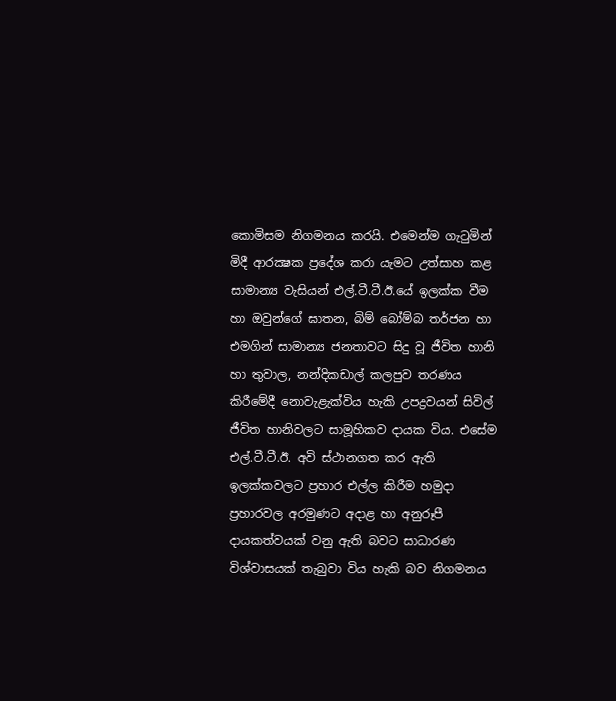කොමිසම නිගමනය කරයි. එමෙන්ම ගැටුමින් මිදී ආරක්‍ෂක ප්‍රදේශ කරා යැමට උත්සාහ කළ සාමාන්‍ය වැසියන් එල්.ටී.ටී.ඊ.යේ ඉලක්‌ක වීම හා ඔවුන්ගේ ඝාතන, බිම් බෝම්බ තර්ජන හා එමගින් සාමාන්‍ය ජනතාවට සිදු වූ ජීවිත හානි හා තුවාල, නන්දිකඩාල් කලපුව තරණය කිරීමේදී නොවැළැක්‌විය හැකි උපද්‍රවයන් සිවිල් ජීවිත හානිවලට සාමූහිකව දායක විය. එසේම එල්.ටී.ටී.ඊ. අවි ස්‌ථානගත කර ඇති ඉලක්‌කවලට ප්‍රහාර එල්ල කිරීම හමුදා ප්‍රහාරවල අරමුණට අදාළ හා අනුරූපී දායකත්වයක්‌ වනු ඇති බවට සාධාරණ විශ්වාසයක්‌ තැබුවා විය හැකි බව නිගමනය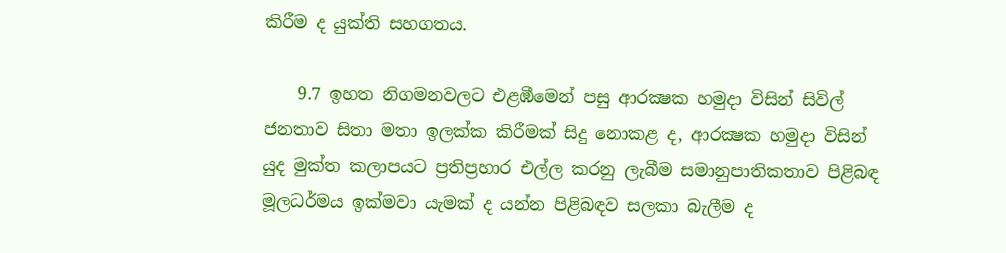කිරීම ද යුක්‌ති සහගතය.

    9.7 ඉහත නිගමනවලට එළඹීමෙන් පසු ආරක්‍ෂක හමුදා විසින් සිවිල් ජනතාව සිතා මතා ඉලක්‌ක කිරීමක්‌ සිදු නොකළ ද, ආරක්‍ෂක හමුදා විසින් යුද මුක්‌ත කලාපයට ප්‍රතිප්‍රහාර එල්ල කරනු ලැබීම සමානුපාතිකතාව පිළිබඳ මූලධර්මය ඉක්‌මවා යැමක්‌ ද යන්න පිළිබඳව සලකා බැලීම ද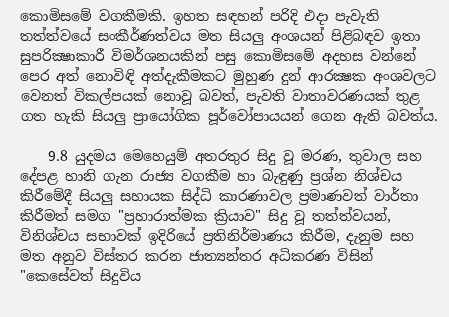කොමිසමේ වගකීමකි. ඉහත සඳහන් පරිදි එදා පැවැති තත්ත්වයේ සංකීර්ණත්වය මත සියලු අංශයන් පිළිබඳව ඉතා සුපරික්‍ෂාකාරී විමර්ශනයකින් පසු කොමිසමේ අදහස වන්නේ පෙර අත් නොවිඳි අත්දැකීමකට මුහුණ දුන් ආරක්‍ෂක අංශවලට වෙනත් විකල්පයක්‌ නොවූ බවත්, පැවති වාතාවරණයක්‌ තුළ ගත හැකි සියලු ප්‍රායෝගික පූර්වෝපායයන් ගෙන ඇති බවත්ය.

    9.8 යුදමය මෙහෙයුම් අතරතුර සිදු වූ මරණ, තුවාල සහ දේපළ හානි ගැන රාජ්‍ය වගකීම හා බැඳුණු ප්‍රශ්න නිශ්චය කිරීමේදී සියලු සහායක සිද්ධි කාරණාවල ප්‍රමාණවත් වාර්තා කිරීමත් සමග "ප්‍රහාරාත්මක ක්‍රියාව" සිදු වූ තත්ත්වයන්, විනිශ්චය සභාවක්‌ ඉදිරියේ ප්‍රතිනිර්මාණය කිරීම, දැනුම සහ මත අනුව විස්‌තර කරන ජාත්‍යන්තර අධිකරණ විසින් "කෙසේවත් සිදුවිය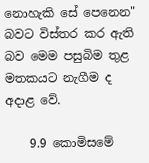නොහැකි සේ පෙනෙන" බවට විස්‌තර කර ඇති බව මෙම පසුබිම තුළ මතකයට නැගීම ද අදාළ වේ.

    9.9 කොමිසමේ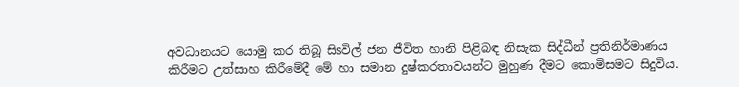අවධානයට යොමු කර තිබූ සිsවිල් ජන ජීවිත හානි පිළිබඳ නිසැක සිද්ධීන් ප්‍රතිනිර්මාණය කිරීමට උත්සාහ කිරීමේදී මේ හා සමාන දුෂ්කරතාවයන්ට මුහුණ දීමට කොමිසමට සිදුවිය.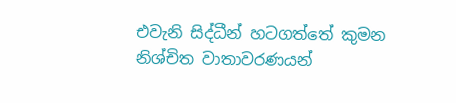එවැනි සිද්ධීන් හටගත්තේ කුමන නිශ්චිත වාතාවරණයන්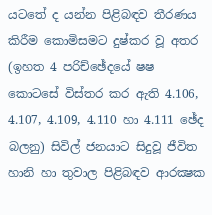යටතේ ද යන්න පිළිබඳව තීරණය කිරීම කොමිසමට දුෂ්කර වූ අතර (ඉහත 4 පරිච්ඡේදයේ ෂෂ කොටසේ විස්‌තර කර ඇති 4.106, 4.107, 4.109, 4.110 හා 4.111 ඡේද බලනු) සිවිල් ජනයාට සිදුවූ ජීවිත හානි හා තුවාල පිළිබඳව ආරක්‍ෂක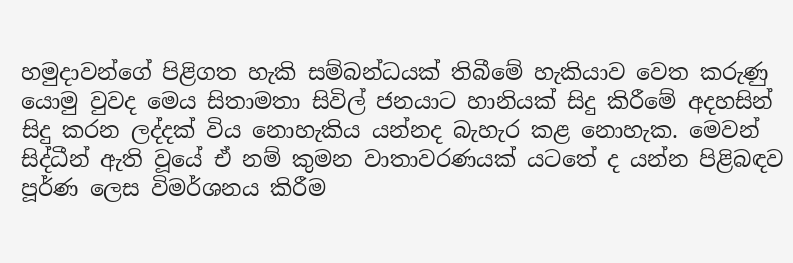හමුදාවන්ගේ පිළිගත හැකි සම්බන්ධයක්‌ තිබීමේ හැකියාව වෙත කරුණු යොමු වුවද මෙය සිතාමතා සිවිල් ජනයාට හානියක්‌ සිදු කිරීමේ අදහසින් සිදු කරන ලද්දක්‌ විය නොහැකිය යන්නද බැහැර කළ නොහැක. මෙවන් සිද්ධීන් ඇති වූයේ ඒ නම් කුමන වාතාවරණයක්‌ යටතේ ද යන්න පිළිබඳව පූර්ණ ලෙස විමර්ශනය කිරීම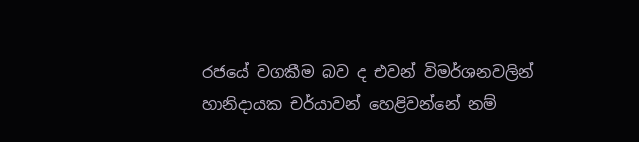රජයේ වගකීම බව ද එවන් විමර්ශනවලින් හානිදායක චර්යාවන් හෙළිවන්නේ නම්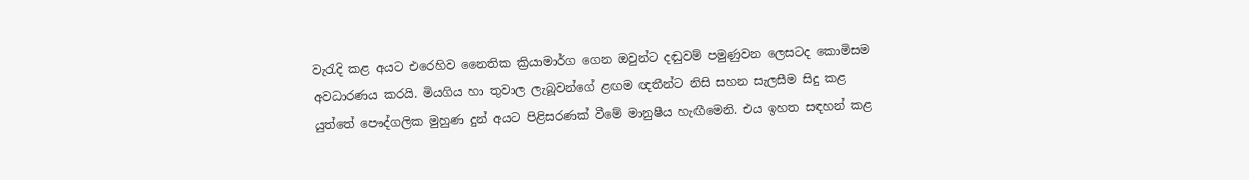වැරැදි කළ අයට එරෙහිව නෛතික ක්‍රියාමාර්ග ගෙන ඔවුන්ට දඬුවම් පමුණුවන ලෙසටද කොමිසම අවධාරණය කරයි. මියගිය හා තුවාල ලැබූවන්ගේ ළඟම ඥතීන්ට නිසි සහන සැලසීම සිදු කළ යුත්තේ පෞද්ගලික මුහුණ දුන් අයට පිළිසරණක්‌ වීමේ මානුෂීය හැඟීමෙනි. එය ඉහත සඳහන් කළ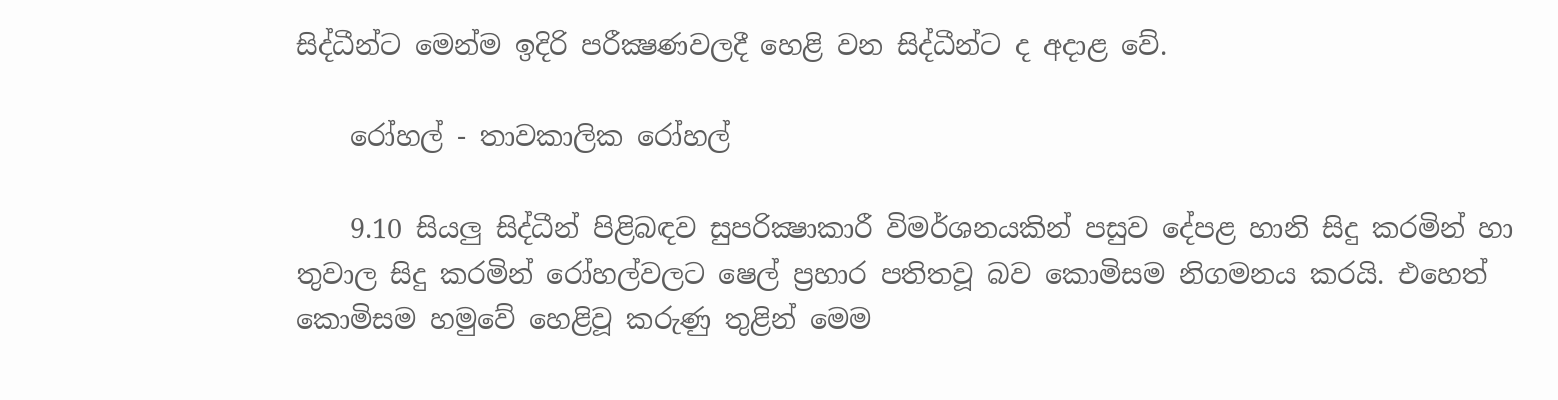සිද්ධීන්ට මෙන්ම ඉදිරි පරීක්‍ෂණවලදී හෙළි වන සිද්ධීන්ට ද අදාළ වේ.

    රෝහල් - තාවකාලික රෝහල්

    9.10 සියලු සිද්ධීන් පිළිබඳව සුපරික්‍ෂාකාරී විමර්ශනයකින් පසුව දේපළ හානි සිදු කරමින් හා තුවාල සිදු කරමින් රෝහල්වලට ෂෙල් ප්‍රහාර පතිතවූ බව කොමිසම නිගමනය කරයි. එහෙත් කොමිසම හමුවේ හෙළිවූ කරුණු තුළින් මෙම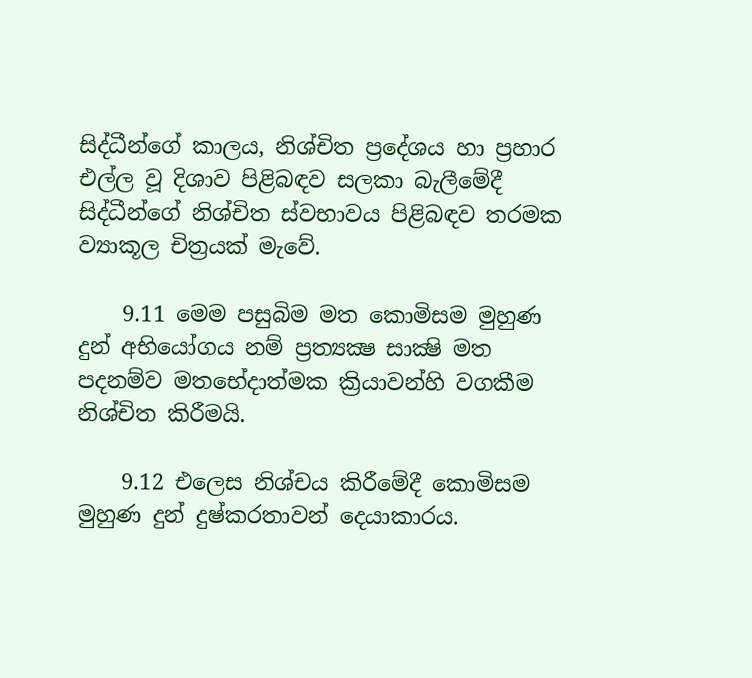සිද්ධීන්ගේ කාලය, නිශ්චිත ප්‍රදේශය හා ප්‍රහාර එල්ල වූ දිශාව පිළිබඳව සලකා බැලීමේදී සිද්ධීන්ගේ නිශ්චිත ස්‌වභාවය පිළිබඳව තරමක ව්‍යාකූල චිත්‍රයක්‌ මැවේ.

    9.11 මෙම පසුබිම මත කොමිසම මුහුණ දුන් අභියෝගය නම් ප්‍රත්‍යක්‍ෂ සාක්‍ෂි මත පදනම්ව මතභේදාත්මක ක්‍රියාවන්හි වගකීම නිශ්චිත කිරීමයි.

    9.12 එලෙස නිශ්චය කිරීමේදී කොමිසම මුහුණ දුන් දුෂ්කරතාවන් දෙයාකාරය.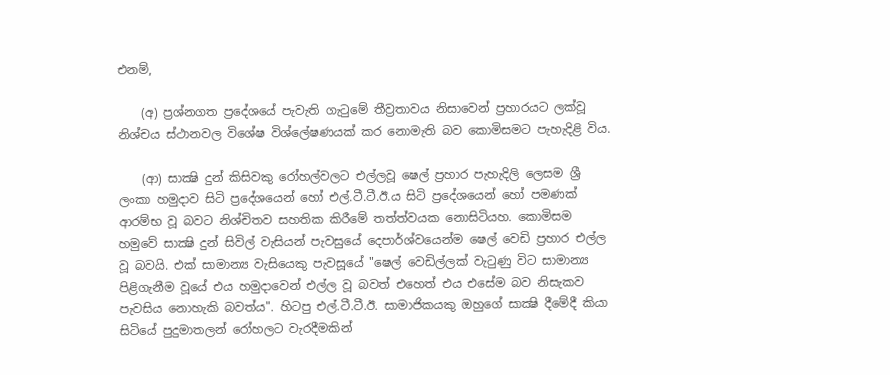එනම්,

    (අ) ප්‍රශ්නගත ප්‍රදේශයේ පැවැති ගැටුමේ තීව්‍රතාවය නිසාවෙන් ප්‍රහාරයට ලක්‌වූ නිශ්චය ස්‌ථානවල විශේෂ විශ්ලේෂණයක්‌ කර නොමැති බව කොමිසමට පැහැදිළි විය.

    (ආ) සාක්‍ෂි දුන් කිසිවකු රෝහල්වලට එල්ලවූ ෂෙල් ප්‍රහාර පැහැදිලි ලෙසම ශ්‍රී ලංකා හමුදාව සිටි ප්‍රදේශයෙන් හෝ එල්.ටී.ටී.ඊ.ය සිටි ප්‍රදේශයෙන් හෝ පමණක්‌ ආරම්භ වූ බවට නිශ්චිතව සහතික කිරීමේ තත්ත්වයක නොසිටියහ. කොමිසම හමුවේ සාක්‍ෂි දුන් සිවිල් වැසියන් පැවසුයේ දෙපාර්ශ්වයෙන්ම ෂෙල් වෙඩි ප්‍රහාර එල්ල වූ බවයි. එක්‌ සාමාන්‍ය වැසියෙකු පැවසූයේ "ෂෙල් වෙඩිල්ලක්‌ වැටුණු විට සාමාන්‍ය පිළිගැනීම වූයේ එය හමුදාවෙන් එල්ල වූ බවත් එහෙත් එය එසේම බව නිසැකව පැවසිය නොහැකි බවත්ය". හිටපු එල්.ටී.ටී.ඊ. සාමාජිකයකු ඔහුගේ සාක්‍ෂි දීමේදී කියා සිටියේ පුදුමාතලන් රෝහලට වැරදීමකින්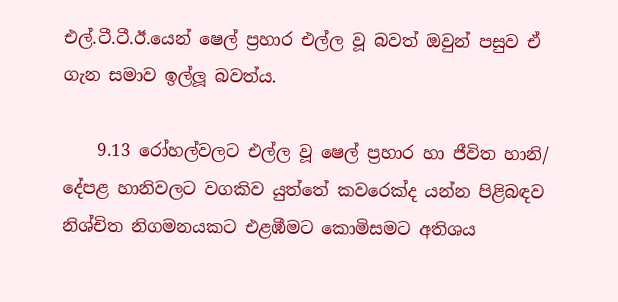එල්.ටී.ටී.ඊ.යෙන් ෂෙල් ප්‍රහාර එල්ල වූ බවත් ඔවුන් පසුව ඒ ගැන සමාව ඉල්ලූ බවත්ය.

    9.13 රෝහල්වලට එල්ල වූ ෂෙල් ප්‍රහාර හා ජීවිත හානි/ දේපළ හානිවලට වගකිව යුත්තේ කවරෙක්‌ද යන්න පිළිබඳව නිශ්චිත නිගමනයකට එළඹීමට කොමිසමට අතිශය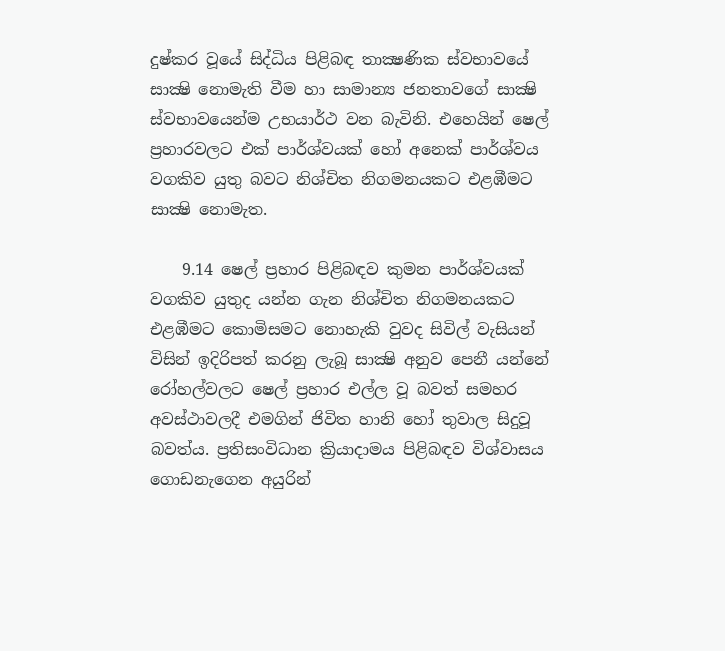දුෂ්කර වූයේ සිද්ධිය පිළිබඳ තාක්‍ෂණික ස්‌වභාවයේ සාක්‍ෂි නොමැති වීම හා සාමාන්‍ය ජනතාවගේ සාක්‍ෂි ස්‌වභාවයෙන්ම උභයාර්ථ වන බැවිනි. එහෙයින් ෂෙල් ප්‍රහාරවලට එක්‌ පාර්ශ්වයක්‌ හෝ අනෙක්‌ පාර්ශ්වය වගකිව යුතු බවට නිශ්චිත නිගමනයකට එළඹීමට සාක්‍ෂි නොමැත.

    9.14 ෂෙල් ප්‍රහාර පිළිබඳව කුමන පාර්ශ්වයක්‌ වගකිව යුතුද යන්න ගැන නිශ්චිත නිගමනයකට එළඹීමට කොමිසමට නොහැකි වුවද සිවිල් වැසියන් විසින් ඉදිරිපත් කරනු ලැබූ සාක්‍ෂි අනුව පෙනී යන්නේ රෝහල්වලට ෂෙල් ප්‍රහාර එල්ල වූ බවත් සමහර අවස්‌ථාවලදී එමගින් ජිවිත හානි හෝ තුවාල සිදුවූ බවත්ය. ප්‍රතිසංවිධාන ක්‍රියාදාමය පිළිබඳව විශ්වාසය ගොඩනැගෙන අයුරින්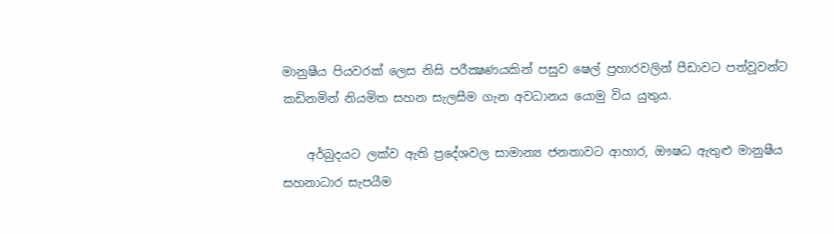මානුෂීය පියවරක්‌ ලෙස නිසි පරීක්‍ෂණයකින් පසුව ෂෙල් ප්‍රහාරවලින් පීඩාවට පත්වූවන්ට කඩිනමින් නියමිත සහන සැලසීම ගැන අවධානය යොමු විය යුතුය.

    අර්බුදයට ලක්‌ව ඇති ප්‍රදේශවල සාමාන්‍ය ජනතාවට ආහාර, ඖෂධ ඇතුළු මානුෂීය සහනාධාර සැපයීම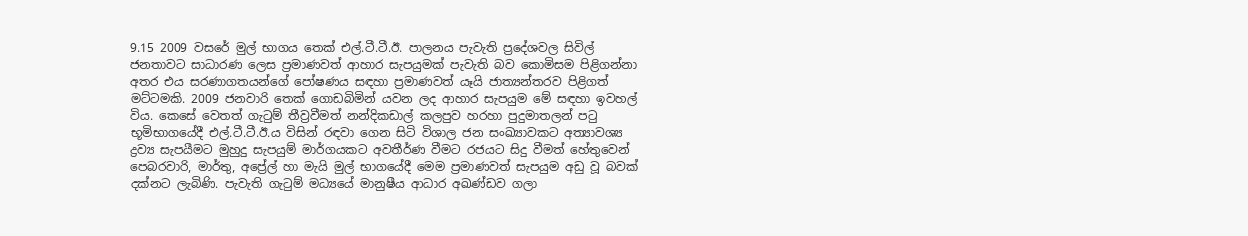9.15 2009 වසරේ මුල් භාගය තෙක්‌ එල්.ටී.ටී.ඊ. පාලනය පැවැති ප්‍රදේශවල සිවිල් ජනතාවට සාධාරණ ලෙස ප්‍රමාණවත් ආහාර සැපයුමක්‌ පැවැති බව කොමිසම පිළිගන්නා අතර එය සරණාගතයන්ගේ පෝෂණය සඳහා ප්‍රමාණවත් යෑයි ජාත්‍යන්තරව පිළිගත් මට්‌ටමකි. 2009 ජනවාරි තෙක්‌ ගොඩබිමින් යවන ලද ආහාර සැපයුම මේ සඳහා ඉවහල් විය. කෙසේ වෙතත් ගැටුම් තීව්‍රවීමත් නන්දිකඩාල් කලපුව හරහා පුදුමාතලන් පටු භූමිභාගයේදී එල්.ටී.ටී.ඊ.ය විසින් රඳවා ගෙන සිටි විශාල ජන සංඛ්‍යාවකට අත්‍යාවශ්‍ය ද්‍රව්‍ය සැපයීමට මුහුදු සැපයුම් මාර්ගයකට අවතීර්ණ වීමට රජයට සිදු වීමත් හේතුවෙන් පෙබරවාරි, මාර්තු, අප්‍රේල් හා මැයි මුල් භාගයේදී මෙම ප්‍රමාණවත් සැපයුම අඩු වූ බවක්‌ දක්‌නට ලැබිණි. පැවැති ගැටුම් මධ්‍යයේ මානුෂීය ආධාර අඛණ්‌ඩව ගලා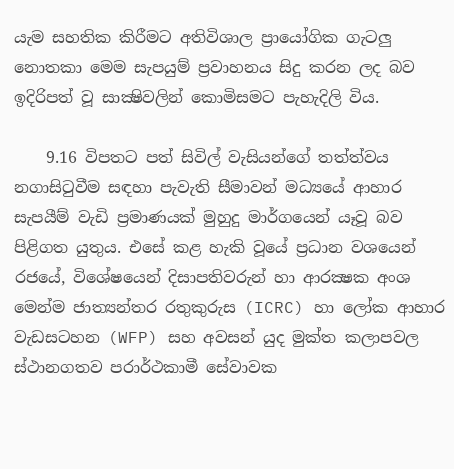යැම සහතික කිරීමට අතිවිශාල ප්‍රායෝගික ගැටලු නොතකා මෙම සැපයුම් ප්‍රවාහනය සිදු කරන ලද බව ඉදිරිපත් වූ සාක්‍ෂිවලින් කොමිසමට පැහැදිලි විය.

    9.16 විපතට පත් සිවිල් වැසියන්ගේ තත්ත්වය නගාසිටුවීම සඳහා පැවැති සීමාවන් මධ්‍යයේ ආහාර සැපයීම් වැඩි ප්‍රමාණයක්‌ මුහුදු මාර්ගයෙන් යෑවූ බව පිළිගත යුතුය. එසේ කළ හැකි වූයේ ප්‍රධාන වශයෙන් රජයේ, විශේෂයෙන් දිසාපතිවරුන් හා ආරක්‍ෂක අංශ මෙන්ම ජාත්‍යන්තර රතුකුරුස (ICRC) හා ලෝක ආහාර වැඩසටහන (WFP) සහ අවසන් යුද මුක්‌ත කලාපවල ස්‌ථානගතව පරාර්ථකාමී සේවාවක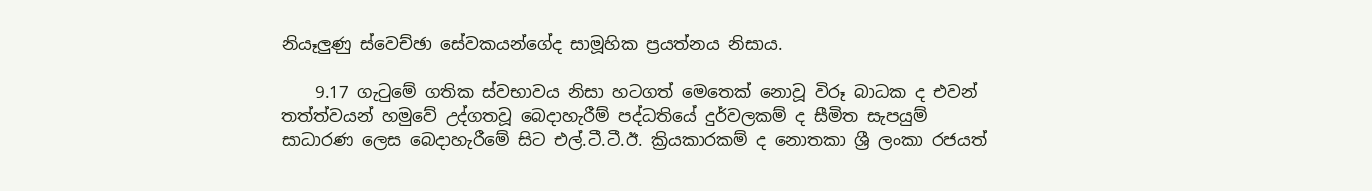නියෑලුණු ස්‌වෙච්ඡා සේවකයන්ගේද සාමූහික ප්‍රයත්නය නිසාය.

    9.17 ගැටුමේ ගතික ස්‌වභාවය නිසා හටගත් මෙතෙක්‌ නොවූ විරූ බාධක ද එවන් තත්ත්වයන් හමුවේ උද්ගතවූ බෙදාහැරීම් පද්ධතියේ දුර්වලකම් ද සීමිත සැපයුම් සාධාරණ ලෙස බෙදාහැරීමේ සිට එල්.ටී.ටී.ඊ. ක්‍රියකාරකම් ද නොතකා ශ්‍රී ලංකා රජයත්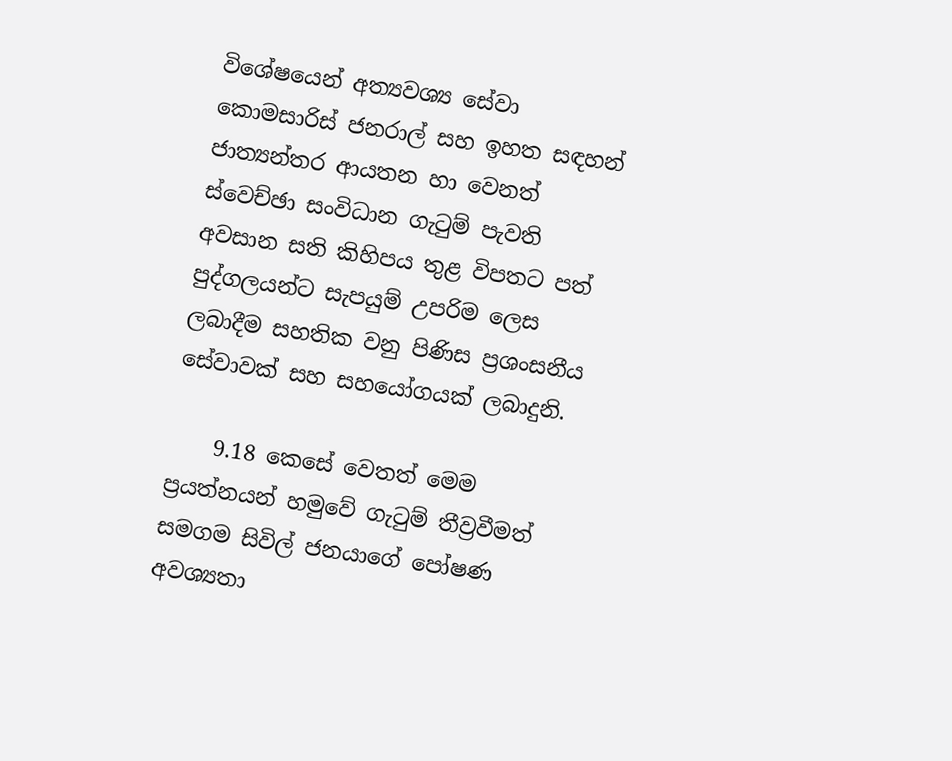විශේෂයෙන් අත්‍යවශ්‍ය සේවා කොමසාරිස්‌ ජනරාල් සහ ඉහත සඳහන් ජාත්‍යන්තර ආයතන හා වෙනත් ස්‌වෙච්ඡා සංවිධාන ගැටුම් පැවති අවසාන සති කිහිපය තුළ විපතට පත් පුද්ගලයන්ට සැපයුම් උපරිම ලෙස ලබාදීම සහතික වනු පිණිස ප්‍රශංසනීය සේවාවක්‌ සහ සහයෝගයක්‌ ලබාදුනි.

    9.18 කෙසේ වෙතත් මෙම ප්‍රයත්නයන් හමුවේ ගැටුම් තීව්‍රවීමත් සමගම සිවිල් ජනයාගේ පෝෂණ අවශ්‍යතා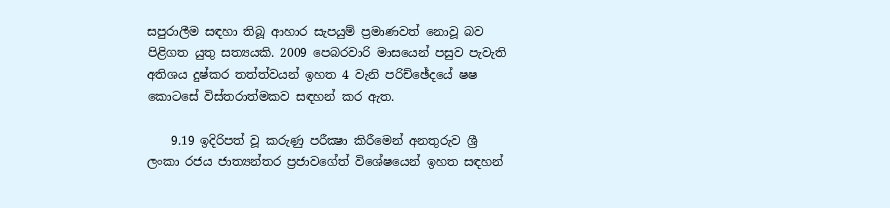සපුරාලීම සඳහා තිබූ ආහාර සැපයුම් ප්‍රමාණවත් නොවූ බව පිළිගත යුතු සත්‍යයකි. 2009 පෙබරවාරි මාසයෙන් පසුව පැවැති අතිශය දුෂ්කර තත්ත්වයන් ඉහත 4 වැනි පරිච්ඡේදයේ ෂෂ කොටසේ විස්‌තරාත්මකව සඳහන් කර ඇත.

    9.19 ඉදිරිපත් වූ කරුණු පරීක්‍ෂා කිරීමෙන් අනතුරුව ශ්‍රී ලංකා රජය ජාත්‍යන්තර ප්‍රජාවගේත් විශේෂයෙන් ඉහත සඳහන්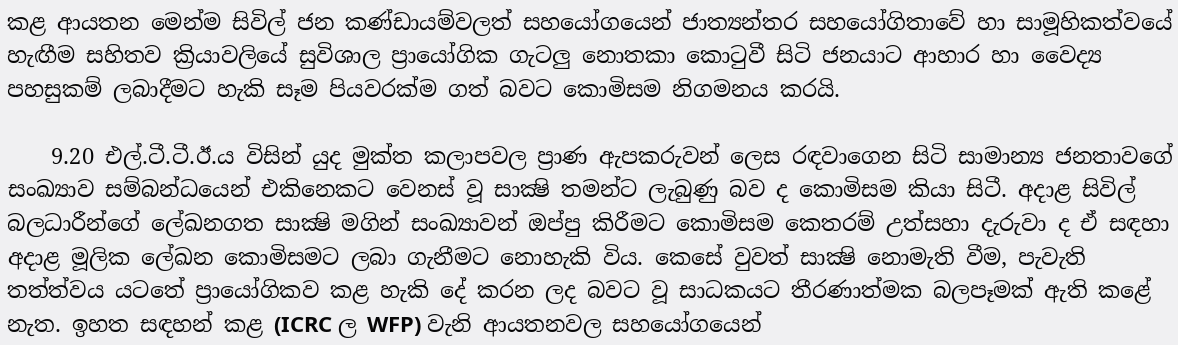කළ ආයතන මෙන්ම සිවිල් ජන කණ්‌ඩායම්වලත් සහයෝගයෙන් ජාත්‍යන්තර සහයෝගිතාවේ හා සාමූහිකත්වයේ හැඟීම සහිතව ක්‍රියාවලියේ සුවිශාල ප්‍රායෝගික ගැටලු නොතකා කොටුවී සිටි ජනයාට ආහාර හා වෛද්‍ය පහසුකම් ලබාදීමට හැකි සෑම පියවරක්‌ම ගත් බවට කොමිසම නිගමනය කරයි.

    9.20 එල්.ටී.ටී.ඊ.ය විසින් යුද මුක්‌ත කලාපවල ප්‍රාණ ඇපකරුවන් ලෙස රඳවාගෙන සිටි සාමාන්‍ය ජනතාවගේ සංඛ්‍යාව සම්බන්ධයෙන් එකිනෙකට වෙනස්‌ වූ සාක්‍ෂි තමන්ට ලැබුණු බව ද කොමිසම කියා සිටී. අදාළ සිවිල් බලධාරීන්ගේ ලේඛනගත සාක්‍ෂි මගින් සංඛ්‍යාවන් ඔප්පු කිරීමට කොමිසම කෙතරම් උත්සහා දැරුවා ද ඒ සඳහා අදාළ මූලික ලේඛන කොමිසමට ලබා ගැනීමට නොහැකි විය. කෙසේ වුවත් සාක්‍ෂි නොමැති වීම, පැවැති තත්ත්වය යටතේ ප්‍රායෝගිකව කළ හැකි දේ කරන ලද බවට වූ සාධකයට තීරණාත්මක බලපෑමක්‌ ඇති කළේ නැත. ඉහත සඳහන් කළ (ICRC ල WFP) වැනි ආයතනවල සහයෝගයෙන්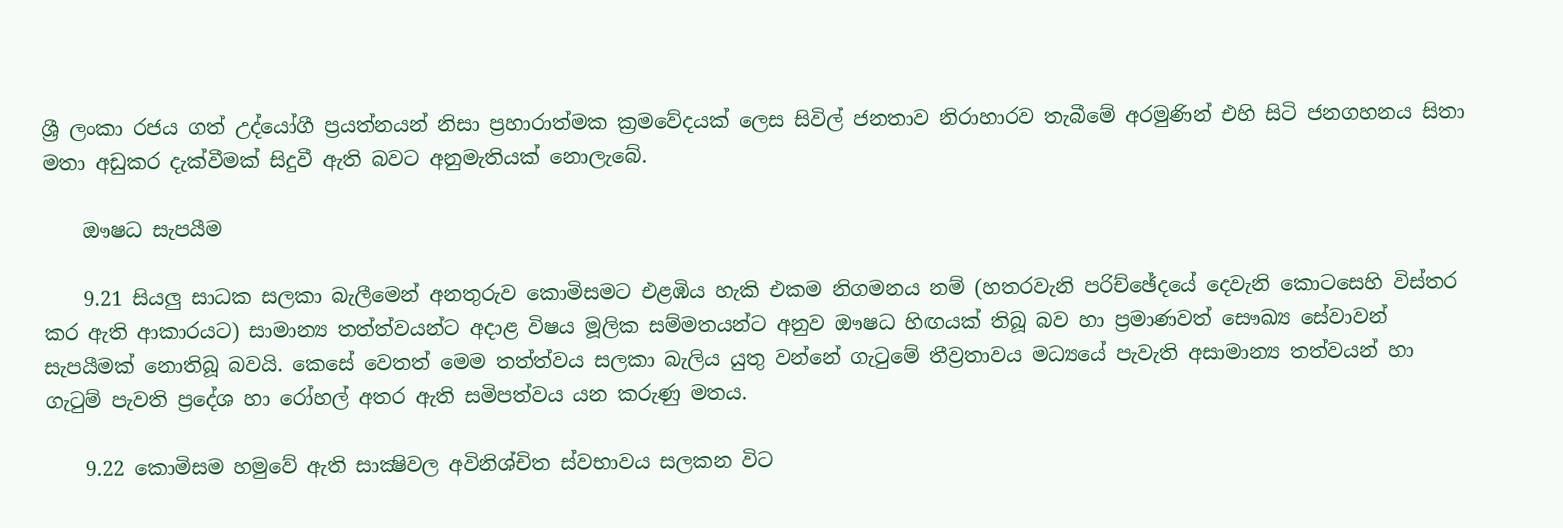ශ්‍රී ලංකා රජය ගත් උද්යෝගී ප්‍රයත්නයන් නිසා ප්‍රහාරාත්මක ක්‍රමවේදයක්‌ ලෙස සිවිල් ජනතාව නිරාහාරව තැබීමේ අරමුණින් එහි සිටි ජනගහනය සිතා මතා අඩුකර දැක්‌වීමක්‌ සිදුවී ඇති බවට අනුමැතියක්‌ නොලැබේ.

    ඖෂධ සැපයීම

    9.21 සියලු සාධක සලකා බැලීමෙන් අනතුරුව කොමිසමට එළඹිය හැකි එකම නිගමනය නම් (හතරවැනි පරිච්ඡේදයේ දෙවැනි කොටසෙහි විස්‌තර කර ඇති ආකාරයට) සාමාන්‍ය තත්ත්වයන්ට අදාළ විෂය මූලික සම්මතයන්ට අනුව ඖෂධ හිඟයක්‌ තිබූ බව හා ප්‍රමාණවත් සෞඛ්‍ය සේවාවන් සැපයීමක්‌ නොතිබූ බවයි. කෙසේ වෙතත් මෙම තත්ත්වය සලකා බැලිය යුතු වන්නේ ගැටුමේ තීව්‍රතාවය මධ්‍යයේ පැවැති අසාමාන්‍ය තත්වයන් හා ගැටුම් පැවති ප්‍රදේශ හා රෝහල් අතර ඇති සමිපත්වය යන කරුණු මතය.

    9.22 කොමිසම හමුවේ ඇති සාක්‍ෂිවල අවිනිශ්චිත ස්‌වභාවය සලකන විට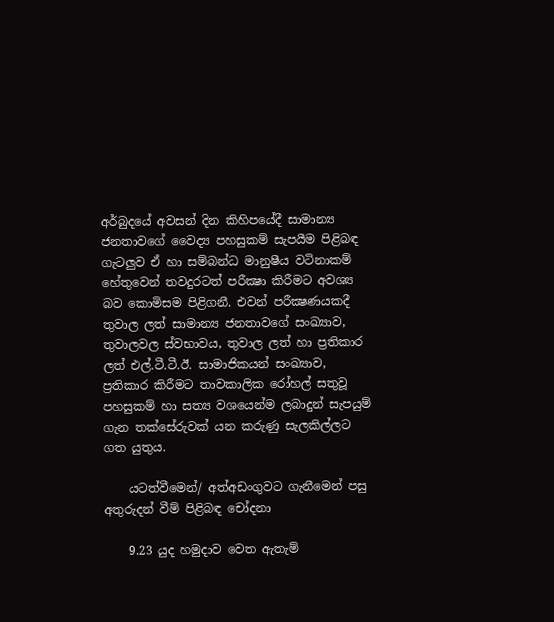අර්බුදයේ අවසන් දින කිහිපයේදී සාමාන්‍ය ජනතාවගේ වෛද්‍ය පහසුකම් සැපයීම පිළිබඳ ගැටලුව ඒ හා සම්බන්ධ මානුෂීය වටිනාකම් හේතුවෙන් තවදුරටත් පරීක්‍ෂා කිරීමට අවශ්‍ය බව කොමිසම පිළිගනී. එවන් පරීක්‍ෂණයකදී තුවාල ලත් සාමාන්‍ය ජනතාවගේ සංඛ්‍යාව, තුවාලවල ස්‌වභාවය, තුවාල ලත් හා ප්‍රතිකාර ලත් එල්.ටී.ටී.ඊ. සාමාජිකයන් සංඛ්‍යාව, ප්‍රතිකාර කිරීමට තාවකාලික රෝහල් සතුවූ පහසුකම් හා සත්‍ය වශයෙන්ම ලබාදුන් සැපයුම් ගැන තක්‌සේරුවක්‌ යන කරුණු සැලකිල්ලට ගත යුතුය.

    යටත්වීමෙන්/ අත්අඩංගුවට ගැනීමෙන් පසු අතුරුදන් වීම් පිළිබඳ චෝදනා

    9.23 යුද හමුදාව වෙත ඇතැම්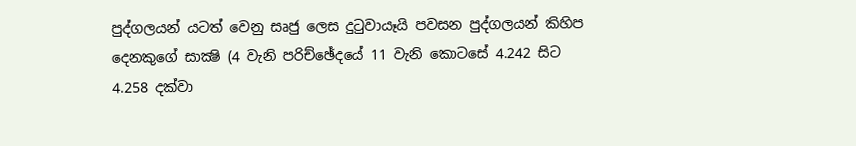පුද්ගලයන් යටත් වෙනු සෘජු ලෙස දුටුවායෑයි පවසන පුද්ගලයන් කිහිප දෙනකුගේ සාක්‍ෂි (4 වැනි පරිච්ඡේදයේ 11 වැනි කොටසේ 4.242 සිට 4.258 දක්‌වා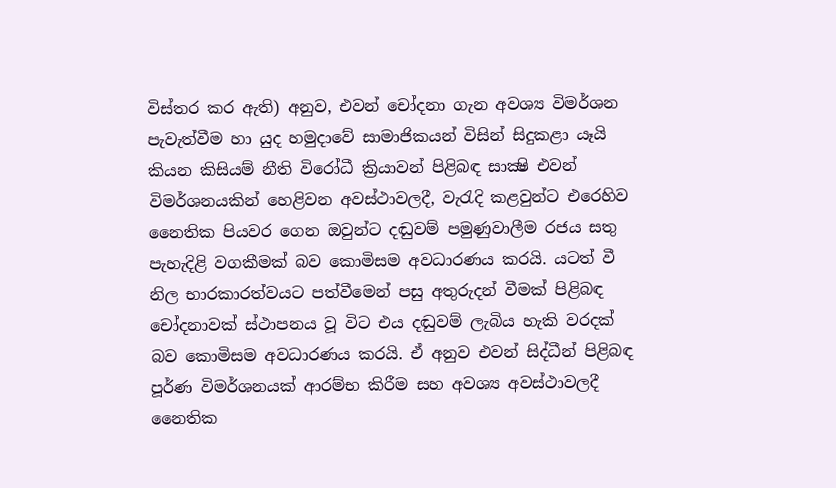විස්‌තර කර ඇති) අනුව, එවන් චෝදනා ගැන අවශ්‍ය විමර්ශන පැවැත්වීම හා යුද හමුදාවේ සාමාජිකයන් විසින් සිදුකළා යෑයි කියන කිසියම් නීති විරෝධී ක්‍රියාවන් පිළිබඳ සාක්‍ෂි එවන් විමර්ශනයකින් හෙළිවන අවස්‌ථාවලදී, වැරැදි කළවුන්ට එරෙහිව නෛතික පියවර ගෙන ඔවුන්ට දඬුවම් පමුණුවාලීම රජය සතු පැහැදිළි වගකීමක්‌ බව කොමිසම අවධාරණය කරයි. යටත් වී නිල භාරකාරත්වයට පත්වීමෙන් පසු අතුරුදන් වීමක්‌ පිළිබඳ චෝදනාවක්‌ ස්‌ථාපනය වූ විට එය දඬුවම් ලැබිය හැකි වරදක්‌ බව කොමිසම අවධාරණය කරයි. ඒ අනුව එවන් සිද්ධීන් පිළිබඳ පූර්ණ විමර්ශනයක්‌ ආරම්භ කිරීම සහ අවශ්‍ය අවස්‌ථාවලදී නෛතික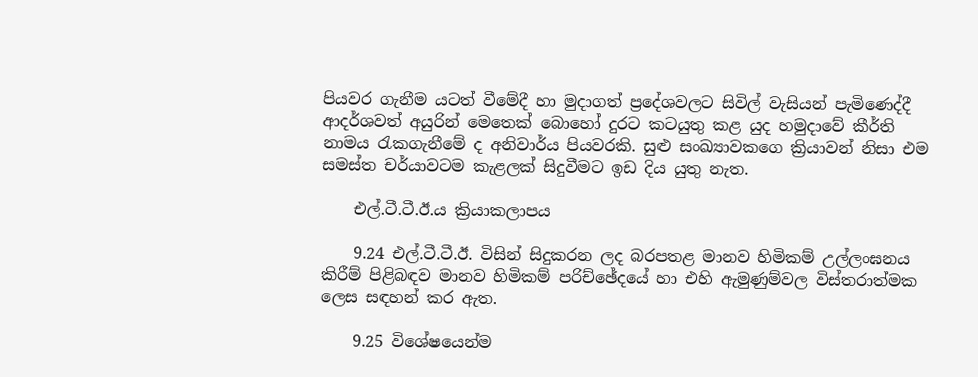පියවර ගැනීම යටත් වීමේදී හා මුදාගත් ප්‍රදේශවලට සිවිල් වැසියන් පැමිණෙද්දී ආදර්ශවත් අයුරින් මෙතෙක්‌ බොහෝ දුරට කටයුතු කළ යුද හමුදාවේ කීර්ති නාමය රැකගැනීමේ ද අනිවාර්ය පියවරකි. සුළු සංඛ්‍යාවකගෙ ක්‍රියාවන් නිසා එම සමස්‌ත චර්යාවටම කැළලක්‌ සිදුවීමට ඉඩ දිය යුතු නැත.

    එල්.ටී.ටී.ඊ.ය ක්‍රියාකලාපය

    9.24 එල්.ටී.ටී.ඊ. විසින් සිදුකරන ලද බරපතළ මානව හිමිකම් උල්ලංඝනය කිරීම් පිළිබඳව මානව හිමිකම් පරිච්ඡේදයේ හා එහි ඇමුණුම්වල විස්‌තරාත්මක ලෙස සඳහන් කර ඇත.

    9.25 විශේෂයෙන්ම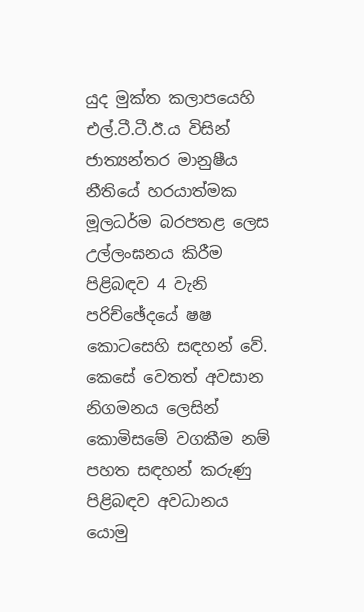යුද මුක්‌ත කලාපයෙහි එල්.ටී.ටී.ඊ.ය විසින් ජාත්‍යන්තර මානුෂීය නීතියේ හරයාත්මක මූලධර්ම බරපතළ ලෙස උල්ලංඝනය කිරීම පිළිබඳව 4 වැනි පරිච්ඡේදයේ ෂෂ කොටසෙහි සඳහන් වේ. කෙසේ වෙතත් අවසාන නිගමනය ලෙසින් කොමිසමේ වගකීම නම් පහත සඳහන් කරුණු පිළිබඳව අවධානය යොමු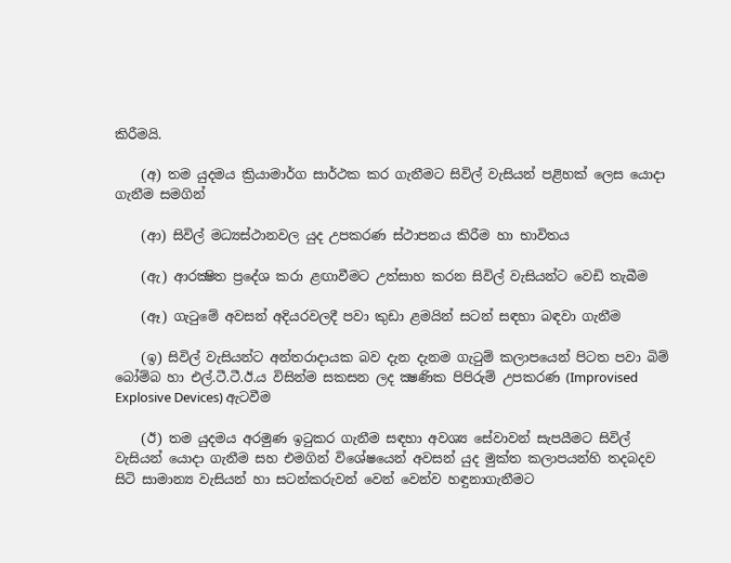කිරීමයි.

    (අ) තම යුදමය ක්‍රියාමාර්ග සාර්ථක කර ගැනීමට සිවිල් වැසියන් පළිහක්‌ ලෙස යොදා ගැනීම සමගින්

    (ආ) සිවිල් මධ්‍යස්‌ථානවල යුද උපකරණ ස්‌ථාපනය කිරීම හා භාවිතය

    (ඇ) ආරක්‍ෂිත ප්‍රදේශ කරා ළඟාවීමට උත්සාහ කරන සිවිල් වැසියන්ට වෙඩි තැබීම

    (ඈ) ගැටුමේ අවසන් අදියරවලදී පවා කුඩා ළමයින් සටන් සඳහා බඳවා ගැනීම

    (ඉ) සිවිල් වැසියන්ට අන්තරාදායක බව දැන දැනම ගැටුම් කලාපයෙන් පිටත පවා බිම් බෝම්බ හා එල්.ටී.ටී.ඊ.ය විසින්ම සකසන ලද ක්‍ෂණික පිපිරුම් උපකරණ (Improvised Explosive Devices) ඇටවීම

    (ඊ) තම යුදමය අරමුණ ඉටුකර ගැනීම සඳහා අවශ්‍ය සේවාවන් සැපයීමට සිවිල් වැසියන් යොදා ගැනීම සහ එමගින් විශේෂයෙන් අවසන් යුද මුක්‌ත කලාපයන්හි තදබදව සිටි සාමාන්‍ය වැසියන් හා සටන්කරුවන් වෙන් වෙන්ව හඳුනාගැනීමට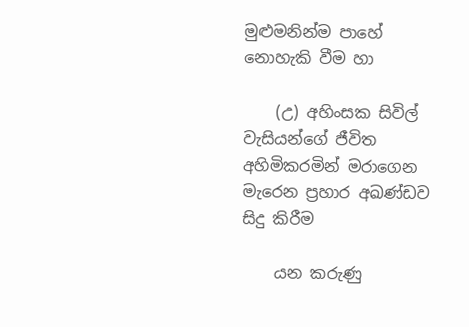මුළුමනින්ම පාහේ නොහැකි වීම හා

    (උ) අහිංසක සිවිල් වැසියන්ගේ ජීවිත අහිමිකරමින් මරාගෙන මැරෙන ප්‍රහාර අඛණ්‌ඩව සිදු කිරීම

    යන කරුණු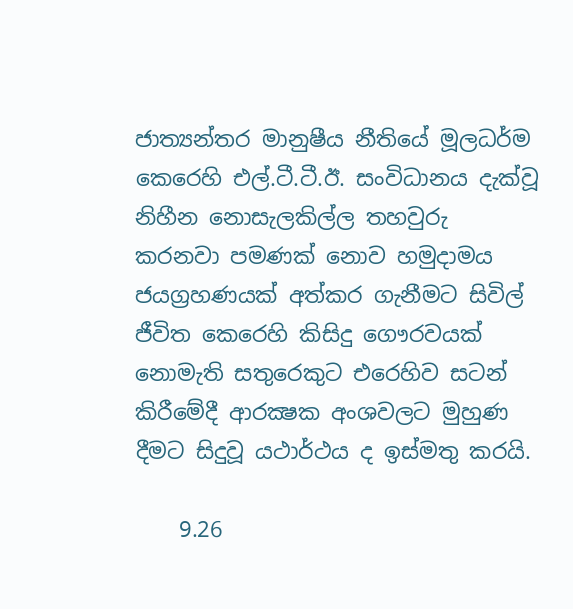ජාත්‍යන්තර මානුෂීය නීතියේ මූලධර්ම කෙරෙහි එල්.ටී.ටී.ඊ. සංවිධානය දැක්‌වූ නිහීන නොසැලකිල්ල තහවුරු කරනවා පමණක්‌ නොව හමුදාමය ජයග්‍රහණයක්‌ අත්කර ගැනීමට සිවිල් ජීවිත කෙරෙහි කිසිදු ගෞරවයක්‌ නොමැති සතුරෙකුට එරෙහිව සටන් කිරීමේදී ආරක්‍ෂක අංශවලට මුහුණ දීමට සිදුවූ යථාර්ථය ද ඉස්‌මතු කරයි.

    9.26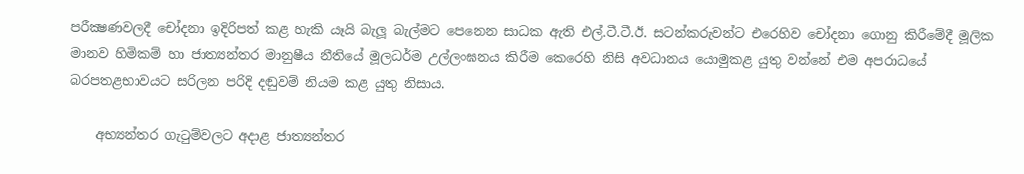පරීක්‍ෂණවලදී චෝදනා ඉදිරිපත් කළ හැකි යෑයි බැලූ බැල්මට පෙනෙන සාධක ඇති එල්.ටී.ටී.ඊ. සටන්කරුවන්ට එරෙහිව චෝදනා ගොනු කිරීමේදී මූලික මානව හිමිකම් හා ජාත්‍යන්තර මානුෂීය නීතියේ මූලධර්ම උල්ලංඝනය කිරීම කෙරෙහි නිසි අවධානය යොමුකළ යුතු වන්නේ එම අපරාධයේ බරපතළභාවයට සරිලන පරිදි දඬුවම් නියම කළ යුතු නිසාය.

    අභ්‍යන්තර ගැටුම්වලට අදාළ ජාත්‍යන්තර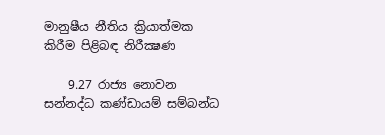මානුෂීය නීතිය ක්‍රියාත්මක කිරීම පිළිබඳ නිරීක්‍ෂණ

    9.27 රාජ්‍ය නොවන සන්නද්ධ කණ්‌ඩායම් සම්බන්ධ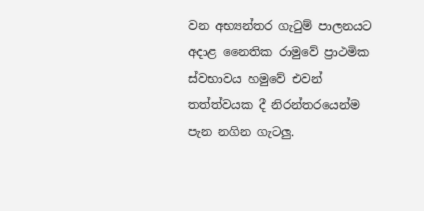වන අභ්‍යන්තර ගැටුම් පාලනයට අදාළ නෛතික රාමුවේ ප්‍රාථමික ස්‌වභාවය හමුවේ එවන් තත්ත්වයක දී නිරන්තරයෙන්ම පැන නගින ගැටලු.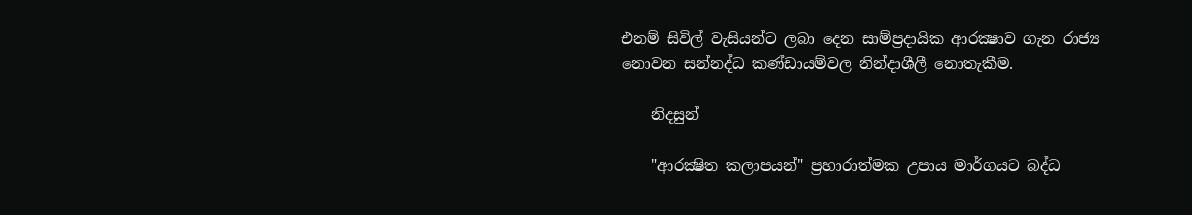එනම් සිවිල් වැසියන්ට ලබා දෙන සාම්ප්‍රදායික ආරක්‍ෂාව ගැන රාජ්‍ය නොවන සන්නද්ධ කණ්‌ඩායම්වල නින්දාශීලී නොතැකීම.

    නිදසුන්

    "ආරක්‍ෂිත කලාපයන්" ප්‍රහාරාත්මක උපාය මාර්ගයට බද්ධ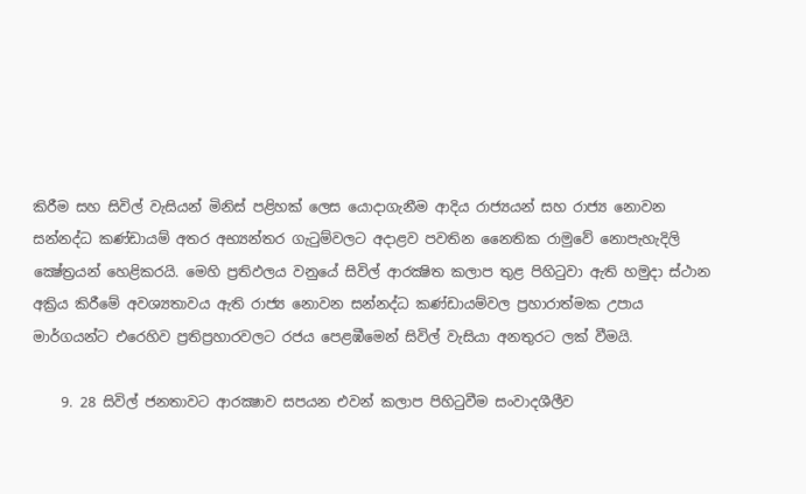කිරීම සහ සිවිල් වැසියන් මිනිස්‌ පළිහක්‌ ලෙස යොදාගැනීම ආදිය රාජ්‍යයන් සහ රාජ්‍ය නොවන සන්නද්ධ කණ්‌ඩායම් අතර අභ්‍යන්තර ගැටුම්වලට අදාළව පවතින නෛතික රාමුවේ නොපැහැදිලි ක්‍ෂේත්‍රයන් හෙළිකරයි. මෙහි ප්‍රතිඵලය වනුයේ සිවිල් ආරක්‍ෂිත කලාප තුළ පිහිටුවා ඇති හමුදා ස්‌ථාන අක්‍රිය කිරීමේ අවශ්‍යතාවය ඇති රාජ්‍ය නොවන සන්නද්ධ කණ්‌ඩායම්වල ප්‍රහාරාත්මක උපාය මාර්ගයන්ට එරෙහිව ප්‍රතිප්‍රහාරවලට රජය පෙළඹීමෙන් සිවිල් වැසියා අනතුරට ලක්‌ වීමයි.

    9. 28 සිවිල් ජනතාවට ආරක්‍ෂාව සපයන එවන් කලාප පිහිටුවීම සංවාදශීලීව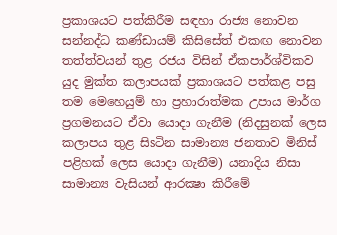ප්‍රකාශයට පත්කිරීම සඳහා රාජ්‍ය නොවන සන්නද්ධ කණ්‌ඩායම් කිසිසේත් එකඟ නොවන තත්ත්වයන් තුළ රජය විසින් ඒකපාර්ශ්විකව යුද මුක්‌ත කලාපයක්‌ ප්‍රකාශයට පත්කළ පසු තම මෙහෙයුම් හා ප්‍රහාරාත්මක උපාය මාර්ග ප්‍රගමනයට ඒවා යොදා ගැනීම (නිදසුනක්‌ ලෙස කලාපය තුළ සිsටින සාමාන්‍ය ජනතාව මිනිස්‌ පළිහක්‌ ලෙස යොදා ගැනීම) යනාදිය නිසා සාමාන්‍ය වැසියන් ආරක්‍ෂා කිරීමේ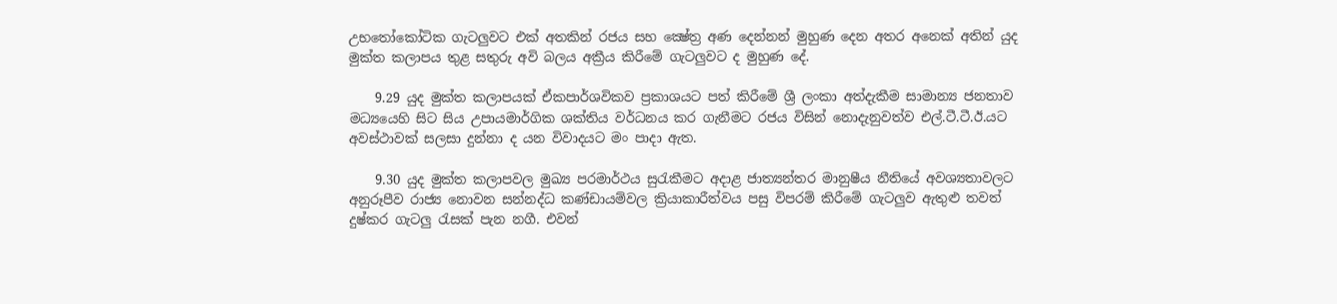උභතෝකෝටික ගැටලුවට එක්‌ අතකින් රජය සහ ක්‍ෂේත්‍ර අණ දෙන්නන් මුහුණ දෙන අතර අනෙක්‌ අතින් යුද මුක්‌ත කලාපය තුළ සතුරු අවි බලය අක්‍රීය කිරීමේ ගැටලුවට ද මුහුණ දේ.

    9.29 යුද මුක්‌ත කලාපයක්‌ ඒකපාර්ශවිකව ප්‍රකාශයට පත් කිරීමේ ශ්‍රී ලංකා අත්දැකීම සාමාන්‍ය ජනතාව මධ්‍යයෙහි සිට සිය උපායමාර්ගික ශක්‌තිය වර්ධනය කර ගැනීමට රජය විසින් නොදැනුවත්ව එල්.ටී.ටී.ඊ.යට අවස්‌ථාවක්‌ සලසා දුන්නා ද යන විවාදයට මං පාදා ඇත.

    9.30 යුද මුක්‌ත කලාපවල මුඛ්‍ය පරමාර්ථය සුරැකීමට අදාළ ජාත්‍යන්තර මානුෂීය නීතියේ අවශ්‍යතාවලට අනුරූපීව රාජ්‍ය නොවන සන්නද්ධ කණ්‌ඩායම්වල ක්‍රියාකාරීත්වය පසු විපරම් කිරීමේ ගැටලුව ඇතුළු තවත් දුෂ්කර ගැටලු රැසක්‌ පැන නගී. එවන්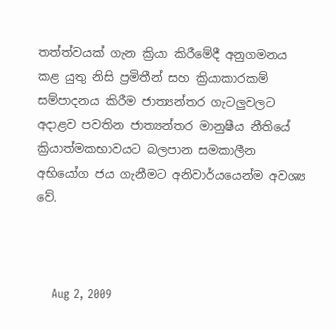තත්ත්වයක්‌ ගැන ක්‍රියා කිරීමේදී අනුගමනය කළ යුතු නිසි ප්‍රමිතීන් සහ ක්‍රියාකාරකම් සම්පාදනය කිරීම ජාත්‍යන්තර ගැටලුවලට අදාළව පවතින ජාත්‍යන්තර මානුෂීය නීතියේ ක්‍රියාත්මකභාවයට බලපාන සමකාලීන අභියෝග ජය ගැනීමට අනිවාර්යයෙන්ම අවශ්‍ය වේ.



    Aug 2, 2009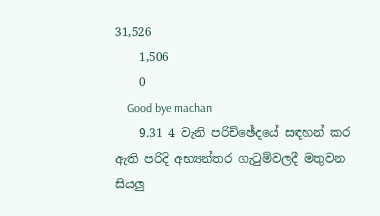31,526
    1,506
    0
    Good bye machan
    9.31 4 වැනි පරිච්ඡේදයේ සඳහන් කර ඇති පරිදි අභ්‍යන්තර ගැටුම්වලදී මතුවන සියලු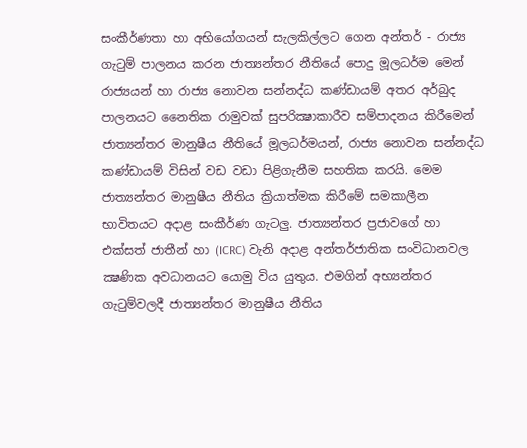සංකීර්ණතා හා අභියෝගයන් සැලකිල්ලට ගෙන අන්තර් - රාජ්‍ය ගැටුම් පාලනය කරන ජාත්‍යන්තර නීතියේ පොදු මූලධර්ම මෙන් රාජ්‍යයන් හා රාජ්‍ය නොවන සන්නද්ධ කණ්‌ඩායම් අතර අර්බුද පාලනයට නෛතික රාමුවක්‌ සුපරික්‍ෂාකාරීව සම්පාදනය කිරීමෙන් ජාත්‍යන්තර මානුෂීය නීතියේ මූලධර්මයන්, රාජ්‍ය නොවන සන්නද්ධ කණ්‌ඩායම් විසින් වඩ වඩා පිළිගැනීම සහතික කරයි. මෙම ජාත්‍යන්තර මානුෂීය නීතිය ක්‍රියාත්මක කිරීමේ සමකාලීන භාවිතයට අදාළ සංකීර්ණ ගැටලු. ජාත්‍යන්තර ප්‍රජාවගේ හා එක්‌සත් ජාතීන් හා (ICRC) වැනි අදාළ අන්තර්ජාතික සංවිධානවල ක්‍ෂණික අවධානයට යොමු විය යුතුය. එමගින් අභ්‍යන්තර ගැටුම්වලදී ජාත්‍යන්තර මානුෂීය නීතිය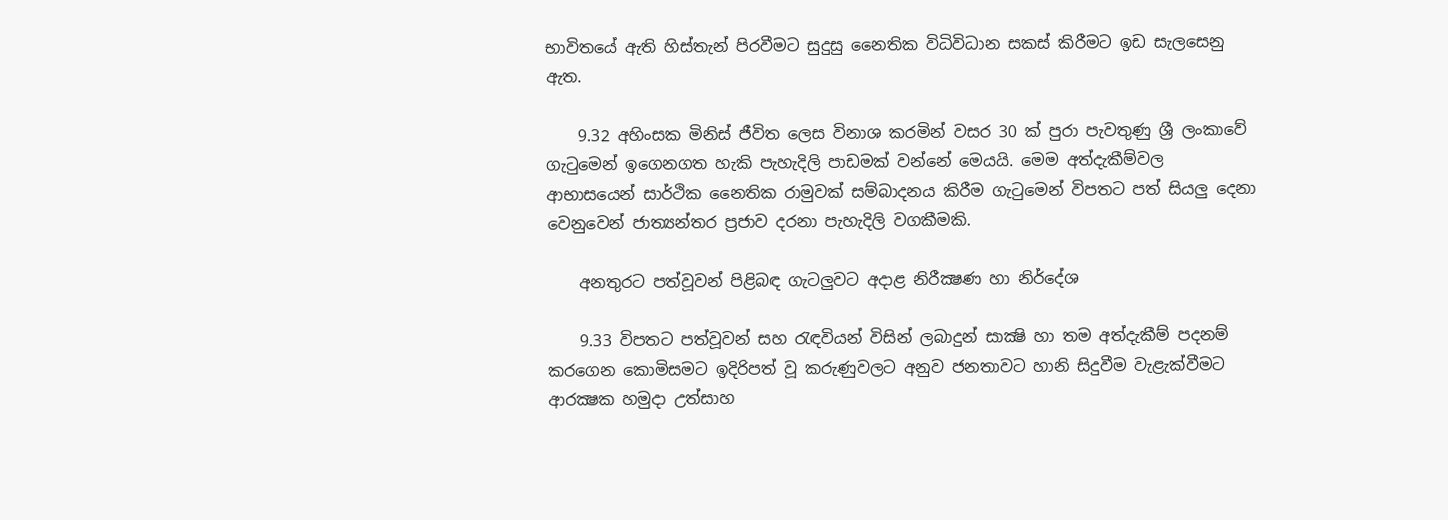භාවිතයේ ඇති හිස්‌තැන් පිරවීමට සුදුසු නෛතික විධිවිධාන සකස්‌ කිරීමට ඉඩ සැලසෙනු ඇත.

    9.32 අහිංසක මිනිස්‌ ජීවිත ලෙස විනාශ කරමින් වසර 30 ක්‌ පුරා පැවතුණු ශ්‍රී ලංකාවේ ගැටුමෙන් ඉගෙනගත හැකි පැහැදිලි පාඩමක්‌ වන්නේ මෙයයි. මෙම අත්දැකීම්වල ආභාසයෙන් සාර්ථික නෛතික රාමුවක්‌ සම්බාදනය කිරීම ගැටුමෙන් විපතට පත් සියලු දෙනා වෙනුවෙන් ජාත්‍යන්තර ප්‍රජාව දරනා පැහැදිලි වගකීමකි.

    අනතුරට පත්වූවන් පිළිබඳ ගැටලුවට අදාළ නිරීක්‍ෂණ හා නිර්දේශ

    9.33 විපතට පත්වූවන් සහ රැඳවියන් විසින් ලබාදුන් සාක්‍ෂි හා තම අත්දැකීම් පදනම් කරගෙන කොමිසමට ඉදිරිපත් වූ කරුණුවලට අනුව ජනතාවට හානි සිදුවීම වැළැක්‌වීමට ආරක්‍ෂක හමුදා උත්සාහ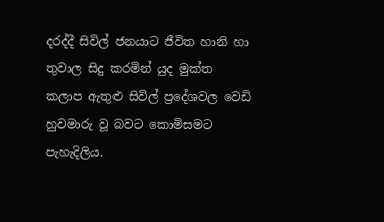දරද්දී සිවිල් ජනයාට ජීවිත හානි හා තුවාල සිදු කරමින් යුද මුක්‌ත කලාප ඇතුළු සිවිල් ප්‍රදේශවල වෙඩි හුවමාරු වූ බවට කොමිසමට පැහැදිලිය.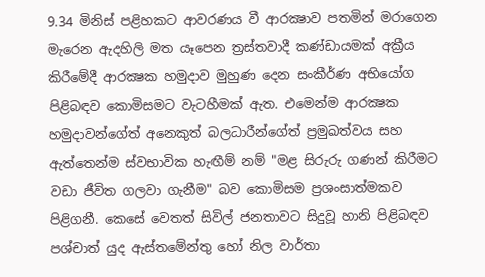9.34 මිනිස්‌ පළිහකට ආවරණය වී ආරක්‍ෂාව පතමින් මරාගෙන මැරෙන ඇදහිලි මත යෑපෙන ත්‍රස්‌තවාදී කණ්‌ඩායමක්‌ අක්‍රීය කිරීමේදී ආරක්‍ෂක හමුදාව මුහුණ දෙන සංකීර්ණ අභියෝග පිළිබඳව කොමිසමට වැටහීමක්‌ ඇත. එමෙන්ම ආරක්‍ෂක හමුදාවන්ගේත් අනෙකුත් බලධාරීන්ගේත් ප්‍රමුඛත්වය සහ ඇත්තෙන්ම ස්‌වභාවික හැඟීම් නම් "මළ සිරුරු ගණන් කිරීමට වඩා ජීවිත ගලවා ගැනීම" බව කොමිසම ප්‍රශංසාත්මකව පිළිගනී. කෙසේ වෙතත් සිවිල් ජනතාවට සිදුවූ හානි පිළිබඳව පශ්චාත් යුද ඇස්‌තමේන්තු හෝ නිල වාර්තා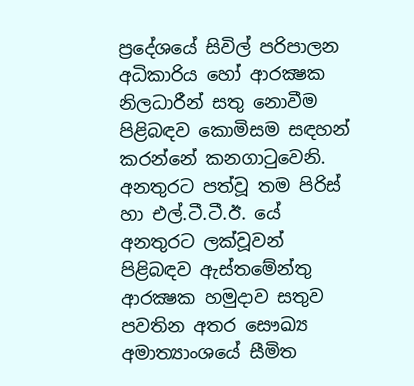ප්‍රදේශයේ සිවිල් පරිපාලන අධිකාරිය හෝ ආරක්‍ෂක නිලධාරීන් සතු නොවීම පිළිබඳව කොමිසම සඳහන් කරන්නේ කනගාටුවෙනි. අනතුරට පත්වූ තම පිරිස්‌ හා එල්.ටී.ටී.ඊ. යේ අනතුරට ලක්‌වූවන් පිළිබඳව ඇස්‌තමේන්තු ආරක්‍ෂක හමුදාව සතුව පවතින අතර සෞඛ්‍ය අමාත්‍යාංශයේ සීමිත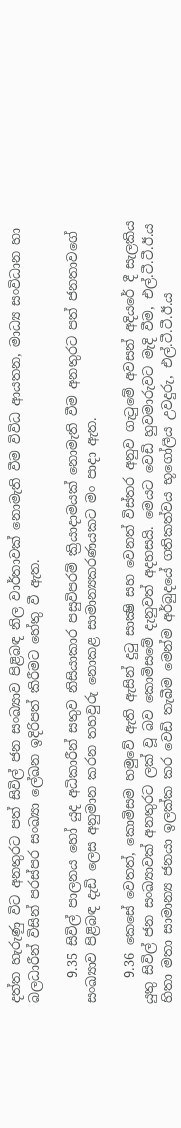දත්ත හැරුණු විට අනතුරට පත් සිවිල් ජන සංඛ්‍යාව පිළිබඳ නිල වාර්තාවක්‌ නොමැති වීම විවිධ ආයතන, මාධ්‍ය සංවිධාන හා බලධාරීන් විසින් පරස්‌පර සංඛ්‍යා ලේඛන ඉදිරිපත් කිරීමට හේතු වී ඇත.

    9.35 සිවිල් පාලනය හෝ යුද අධිකාරීන් සතුව නිසියාකාර පසුවිපරම් ක්‍රියාදාමයක්‌ නොමැති වීම අනතුරට පත් ජනතාවගේ සංඛ්‍යාව පිළිබඳ දැඩි ලෙස අනුමාන කරන තහවුරු නොකළ සාමාන්‍යකරණයකට මං පාදා ඇත.

    9.36 කෙසේ වෙතත්, කොමිසම හමුවේ ඇති ඇසින් දුටු සාක්‍ෂි සහ වෙනත් විස්‌තර අනුව ගැටුමේ අවසන් අදියරේ දී සැලකිය යුතු සිවිල් ජන සංඛ්‍යාවක්‌ අනතුරට ලක්‌ වූ බව කොමිසමේ දැනුවත් අදහසයි. මෙයට වෙඩි හුවමාරුවට මැදි වීම, එල්.ටී.ටී.ඊ.ය හිතා මතා සාමාන්‍ය ජනයා ඉලක්‌ක කර වෙඩි තැබීම මෙන්ම අර්බුදයේ ගතිකත්වය භූගෝලීය උවදුරු, එල්.ටී.ටී.ඊ.ය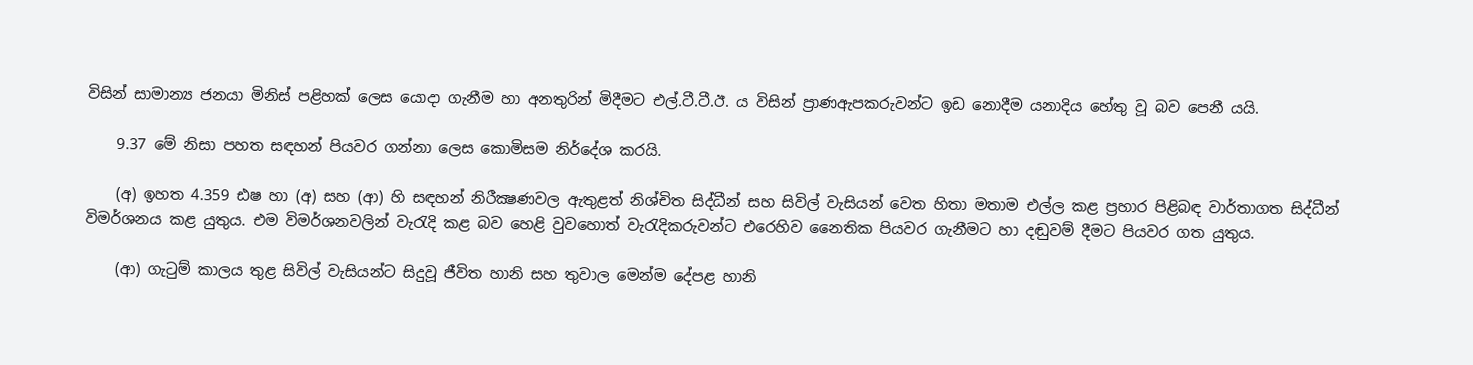විසින් සාමාන්‍ය ජනයා මිනිස්‌ පළිහක්‌ ලෙස යොදා ගැනීම හා අනතුරින් මිදීමට එල්.ටී.ටී.ඊ. ය විසින් ප්‍රාණඇපකරුවන්ට ඉඩ නොදීම යනාදිය හේතු වූ බව පෙනී යයි.

    9.37 මේ නිසා පහත සඳහන් පියවර ගන්නා ලෙස කොමිසම නිර්දේශ කරයි.

    (අ) ඉහත 4.359 ඪෂ හා (අ) සහ (ආ) හි සඳහන් නිරීක්‍ෂණවල ඇතුළත් නිශ්චිත සිද්ධීන් සහ සිවිල් වැසියන් වෙත හිතා මතාම එල්ල කළ ප්‍රහාර පිළිබඳ වාර්තාගත සිද්ධීන් විමර්ශනය කළ යුතුය. එම විමර්ශනවලින් වැරැදි කළ බව හෙළි වුවහොත් වැරැදිකරුවන්ට එරෙහිව නෛතික පියවර ගැනීමට හා දඬුවම් දීමට පියවර ගත යුතුය.

    (ආ) ගැටුම් කාලය තුළ සිවිල් වැසියන්ට සිදුවූ ජීවිත හානි සහ තුවාල මෙන්ම දේපළ හානි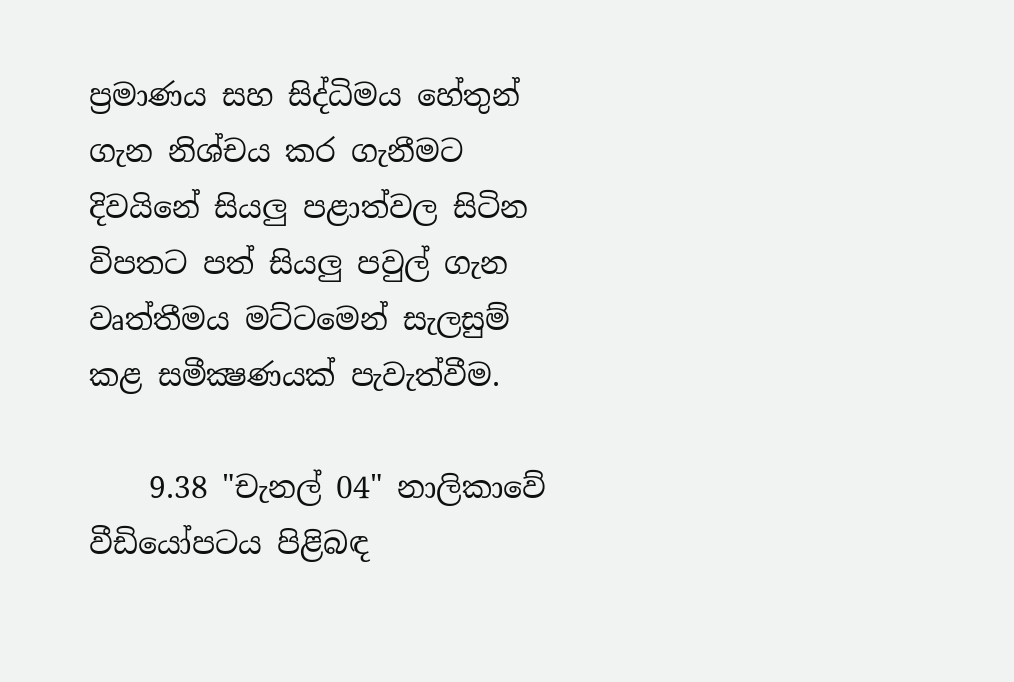ප්‍රමාණය සහ සිද්ධිමය හේතුන් ගැන නිශ්චය කර ගැනීමට දිවයිනේ සියලු පළාත්වල සිටින විපතට පත් සියලු පවුල් ගැන වෘත්තීමය මට්‌ටමෙන් සැලසුම් කළ සමීක්‍ෂණයක්‌ පැවැත්වීම.

    9.38 "චැනල් 04" නාලිකාවේ වීඩියෝපටය පිළිබඳ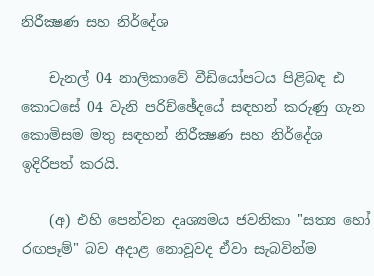නිරීක්‍ෂණ සහ නිර්දේශ

    චැනල් 04 නාලිකාවේ වීඩියෝපටය පිළිබඳ ඪ කොටසේ 04 වැනි පරිච්ඡේදයේ සඳහන් කරුණු ගැන කොමිසම මතු සඳහන් නිරීක්‍ෂණ සහ නිර්දේශ ඉදිරිපත් කරයි.

    (අ) එහි පෙන්වන දෘශ්‍යමය ජවනිකා "සත්‍ය හෝ රඟපෑම්" බව අදාළ නොවූවද ඒවා සැබවින්ම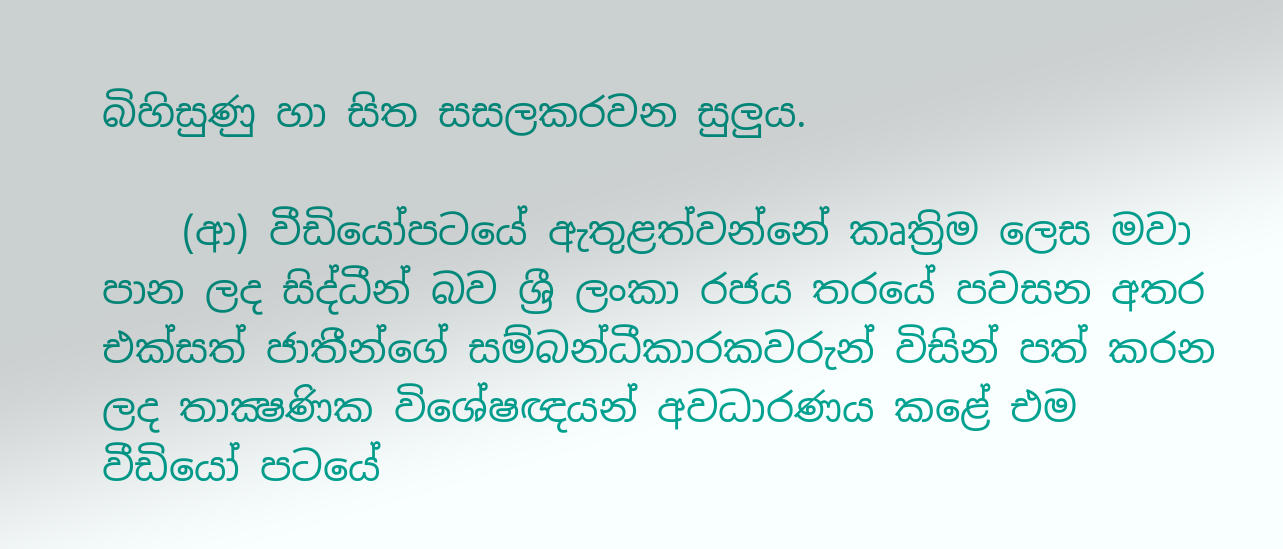බිහිසුණු හා සිත සසලකරවන සුලුය.

    (ආ) වීඩියෝපටයේ ඇතුළත්වන්නේ කෘත්‍රිම ලෙස මවා පාන ලද සිද්ධීන් බව ශ්‍රී ලංකා රජය තරයේ පවසන අතර එක්‌සත් ජාතීන්ගේ සම්බන්ධීකාරකවරුන් විසින් පත් කරන ලද තාක්‍ෂණික විශේෂඥයන් අවධාරණය කළේ එම වීඩියෝ පටයේ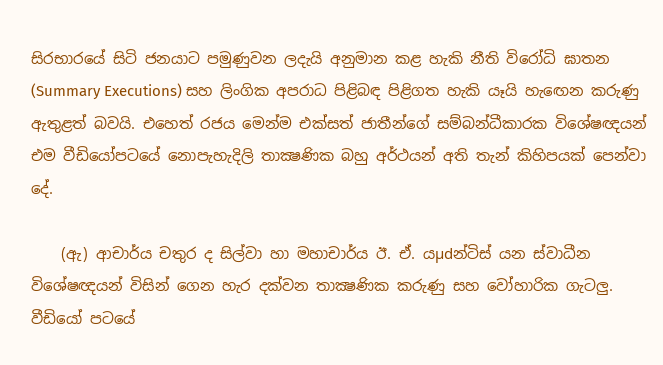සිරභාරයේ සිටි ජනයාට පමුණුවන ලදැයි අනුමාන කළ හැකි නීති විරෝධි ඝාතන (Summary Executions) සහ ලිංගික අපරාධ පිළිබඳ පිළිගත හැකි යෑයි හැඟෙන කරුණු ඇතුළත් බවයි. එහෙත් රජය මෙන්ම එක්‌සත් ජාතීන්ගේ සම්බන්ධීකාරක විශේෂඥයන් එම වීඩියෝපටයේ නොපැහැදිලි තාක්‍ෂණික බහු අර්ථයන් අති තැන් කිහිපයක්‌ පෙන්වා දේ.

    (ඇ) ආචාර්ය චතුර ද සිල්වා හා මහාචාර්ය ඊ. ඒ. යµdන්ටිස්‌ යන ස්‌වාධීන විශේෂඥයන් විසින් ගෙන හැර දක්‌වන තාක්‍ෂණික කරුණු සහ වෝහාරික ගැටලු. වීඩියෝ පටයේ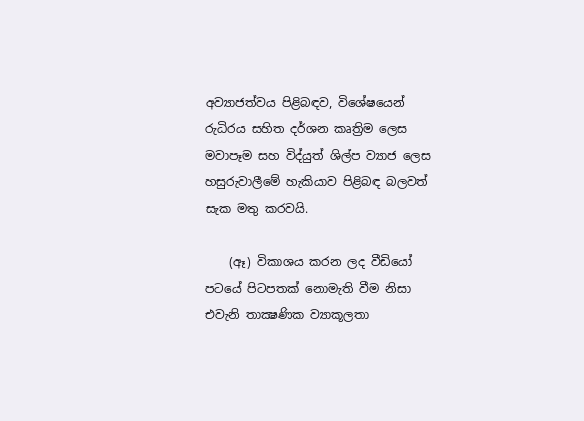අව්‍යාජත්වය පිළිබඳව, විශේෂයෙන් රුධිරය සහිත දර්ශන කෘත්‍රිම ලෙස මවාපෑම සහ විද්යුත් ශිල්ප ව්‍යාජ ලෙස හසුරුවාලීමේ හැකියාව පිළිබඳ බලවත් සැක මතු කරවයි.

    (ඈ) විකාශය කරන ලද වීඩියෝ පටයේ පිටපතක්‌ නොමැති වීම නිසා එවැනි තාක්‍ෂණික ව්‍යාකූලතා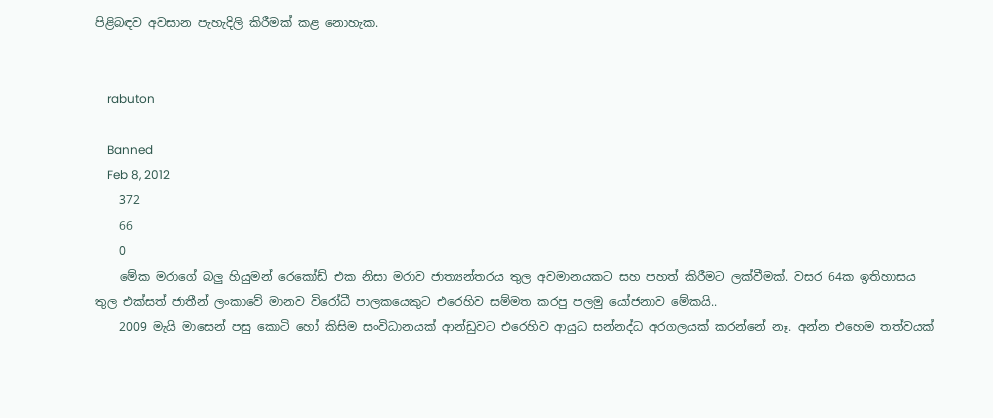පිළිබඳව අවසාන පැහැදිලි කිරීමක්‌ කළ නොහැක.


    rabuton

    Banned
    Feb 8, 2012
    372
    66
    0
    මේක මරාගේ බලු හියුමන් රෙකෝඩ් එක නිසා මරාව ජාත්‍යන්තරය තුල අවමානයකට සහ පහත් කිරීමට ලක්වීමක්. වසර 64ක ඉතිහාසය තුල එක්සත් ජාතීන් ලංකාවේ මානව විරෝධී පාලකයෙකුට එරෙහිව සම්මත කරපු පලමු යෝජනාව මේකයි..
    2009 මැයි මාසෙන් පසු කොටි හෝ කිසිම සංවිධානයක් ආන්ඩුවට එරෙහිව ආයුධ සන්නද්ධ අරගලයක් කරන්නේ නෑ. අන්න එහෙම තත්වයක්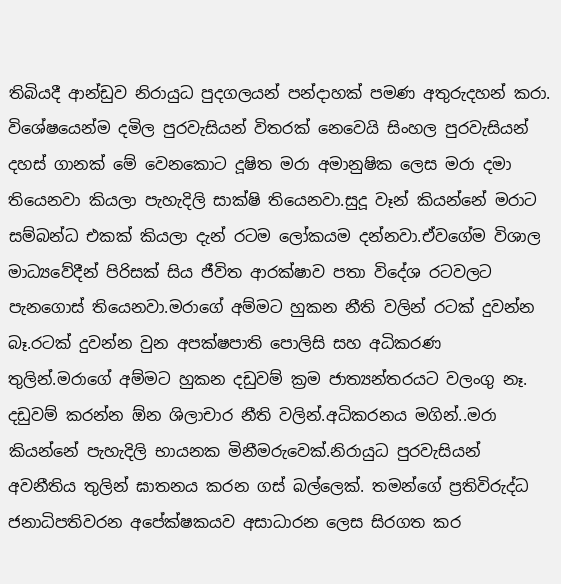තිබියදී ආන්ඩුව නිරායුධ පුදගලයන් පන්දාහක් පමණ අතුරුදහන් කරා. විශේෂයෙන්ම දමිල පුරවැසියන් විතරක් නෙවෙයි සිංහල පුරවැසියන් දහස් ගානක් මේ වෙනකොට දූෂිත මරා අමානුෂික ලෙස මරා දමා තියෙනවා කියලා පැහැදිලි සාක්ෂි තියෙනවා.සුදූ වෑන් කියන්නේ මරාට සම්බන්ධ එකක් කියලා දැන් රටම ලෝකයම දන්නවා.ඒවගේම විශාල මාධ්‍යවේදීන් පිරිසක් සිය ජීවිත ආරක්ෂාව පතා විදේශ රටවලට පැනගොස් තියෙනවා.මරාගේ අම්මට හුකන නීති වලින් රටක් දුවන්න බෑ.රටක් දුවන්න වුන අපක්ෂපාති පොලිසි සහ අධිකරණ තුලින්.මරාගේ අම්මට හුකන දඩුවම් ක්‍රම ජාත්‍යන්තරයට වලංගු නෑ. දඩුවම් කරන්න ඕන ශිලාචාර නීති වලින්.අධිකරනය මගින්..මරා කියන්නේ පැහැදිලි භායනක මිනීමරුවෙක්.නිරායුධ පුරවැසියන් අවනීතිය තුලින් ඝාතනය කරන ගස් බල්ලෙක්. තමන්ගේ ප්‍රතිවිරුද්ධ ජනාධිපතිවරන අපේක්ෂකයව අසාධාරන ලෙස සිරගත කර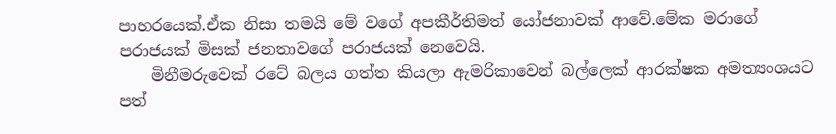පාහරයෙක්.ඒක නිසා තමයි මේ වගේ අපකීර්තිමත් යෝජනාවක් ආවේ.මේක මරාගේ පරාජයක් මිසක් ජනතාවගේ පරාජයක් නෙවෙයි.
    මිනීමරුවෙක් රටේ බලය ගත්ත කියලා ඇමරිකාවෙන් බල්ලෙක් ආරක්ෂක අමත්‍යංශයට පත්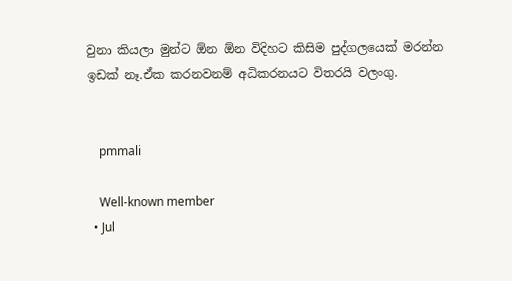වුනා කියලා මුන්ට ඕන ඕන විදිහට කිසිම පුද්ගලයෙක් මරන්න ඉඩක් නෑ.ඒක කරනවනම් අධිකරනයට විතරයි වලංගු.


    pmmali

    Well-known member
  • Jul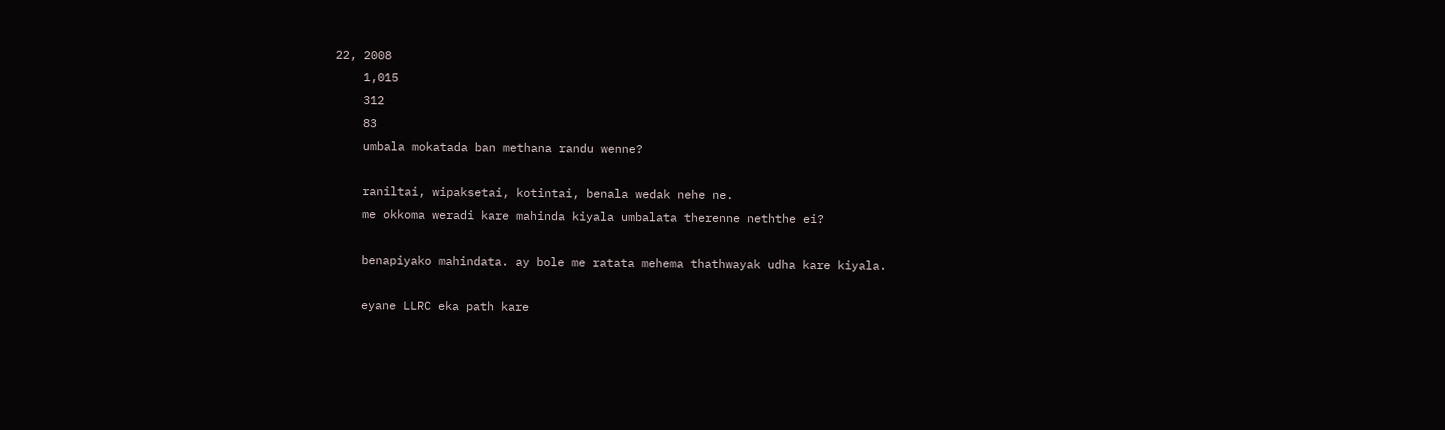22, 2008
    1,015
    312
    83
    umbala mokatada ban methana randu wenne?

    raniltai, wipaksetai, kotintai, benala wedak nehe ne.
    me okkoma weradi kare mahinda kiyala umbalata therenne neththe ei?

    benapiyako mahindata. ay bole me ratata mehema thathwayak udha kare kiyala.

    eyane LLRC eka path kare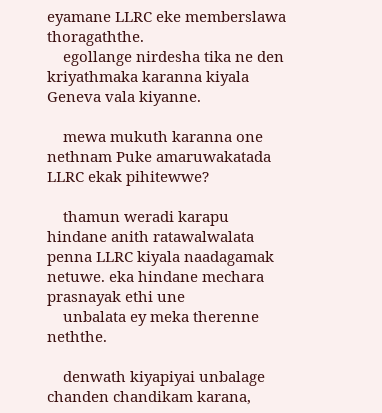eyamane LLRC eke memberslawa thoragaththe.
    egollange nirdesha tika ne den kriyathmaka karanna kiyala Geneva vala kiyanne.

    mewa mukuth karanna one nethnam Puke amaruwakatada LLRC ekak pihitewwe?

    thamun weradi karapu hindane anith ratawalwalata penna LLRC kiyala naadagamak netuwe. eka hindane mechara prasnayak ethi une
    unbalata ey meka therenne neththe.

    denwath kiyapiyai unbalage chanden chandikam karana,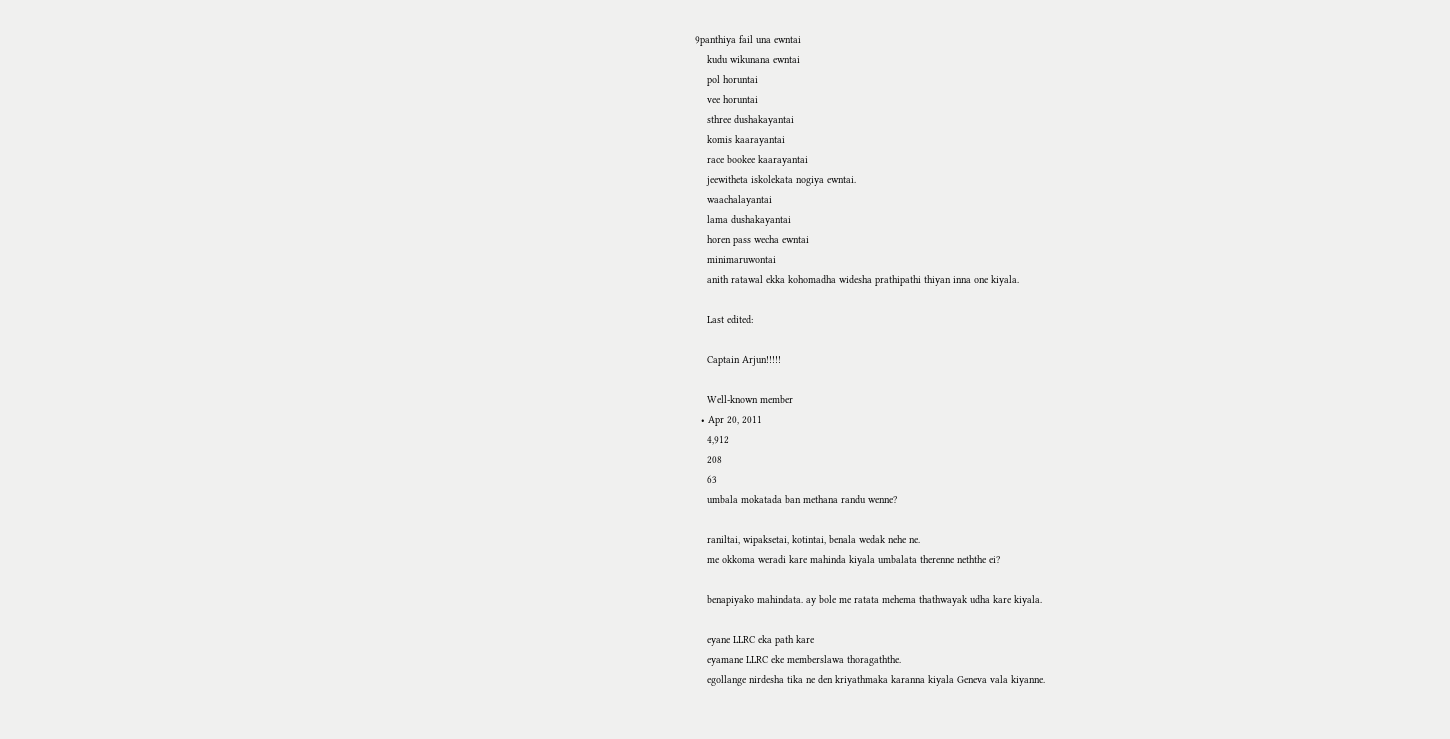9panthiya fail una ewntai
    kudu wikunana ewntai
    pol horuntai
    vee horuntai
    sthree dushakayantai
    komis kaarayantai
    race bookee kaarayantai
    jeewitheta iskolekata nogiya ewntai.
    waachalayantai
    lama dushakayantai
    horen pass wecha ewntai
    minimaruwontai
    anith ratawal ekka kohomadha widesha prathipathi thiyan inna one kiyala.

    Last edited:

    Captain Arjun!!!!!

    Well-known member
  • Apr 20, 2011
    4,912
    208
    63
    umbala mokatada ban methana randu wenne?

    raniltai, wipaksetai, kotintai, benala wedak nehe ne.
    me okkoma weradi kare mahinda kiyala umbalata therenne neththe ei?

    benapiyako mahindata. ay bole me ratata mehema thathwayak udha kare kiyala.

    eyane LLRC eka path kare
    eyamane LLRC eke memberslawa thoragaththe.
    egollange nirdesha tika ne den kriyathmaka karanna kiyala Geneva vala kiyanne.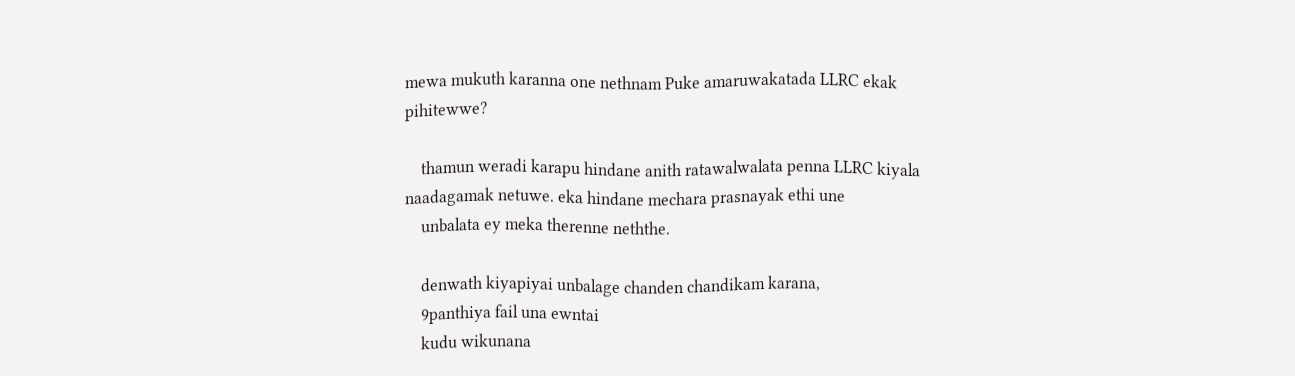mewa mukuth karanna one nethnam Puke amaruwakatada LLRC ekak pihitewwe?

    thamun weradi karapu hindane anith ratawalwalata penna LLRC kiyala naadagamak netuwe. eka hindane mechara prasnayak ethi une
    unbalata ey meka therenne neththe.

    denwath kiyapiyai unbalage chanden chandikam karana,
    9panthiya fail una ewntai
    kudu wikunana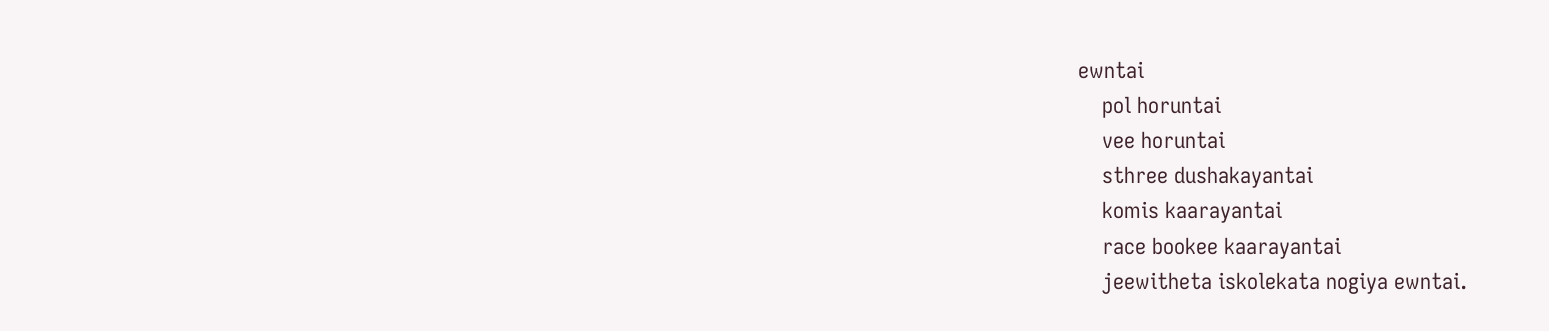ewntai
    pol horuntai
    vee horuntai
    sthree dushakayantai
    komis kaarayantai
    race bookee kaarayantai
    jeewitheta iskolekata nogiya ewntai.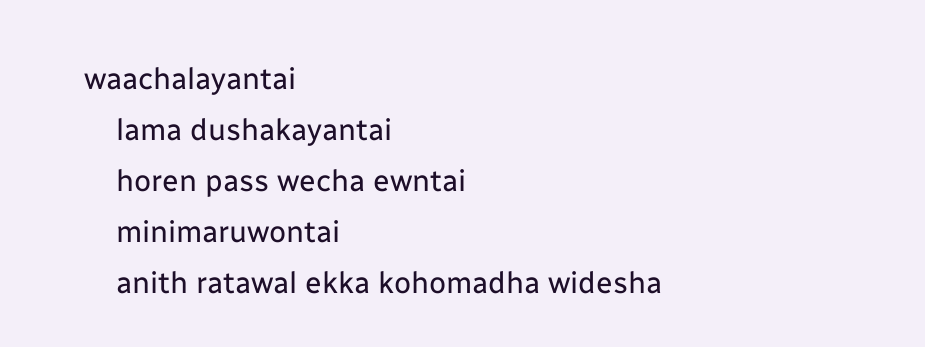waachalayantai
    lama dushakayantai
    horen pass wecha ewntai
    minimaruwontai
    anith ratawal ekka kohomadha widesha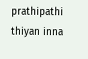prathipathi thiyan inna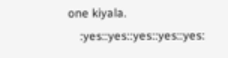one kiyala.
    :yes::yes::yes::yes::yes: